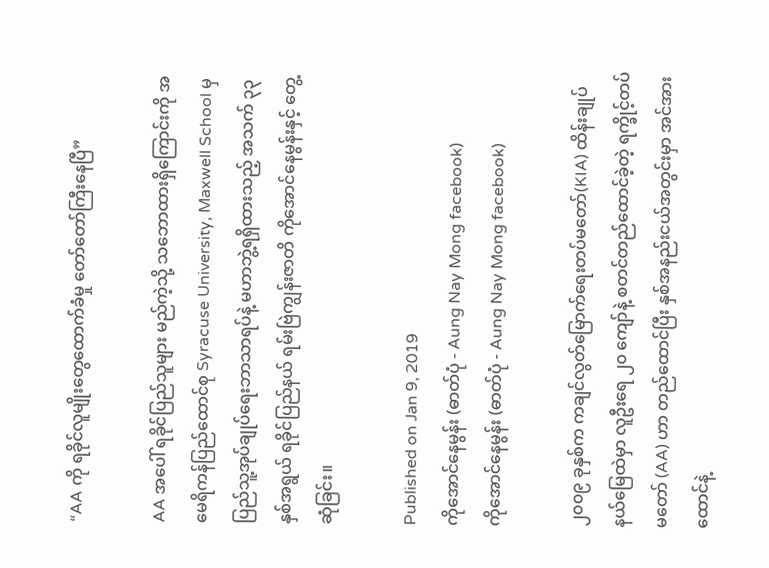“AA ကို ရခိုင်လူမျိုးတွေထောက်ခံမှု တော်တော်ကြီးနေပြီ”

AA အပေါ် ရခိုင်ပြည်သူများ မည်ကဲ့သို့ သဘောထားရှိကြောင်းကို အမေရိကန်ပြည်ထောင်စု Syracuse University, Maxwell School မှ ပြည်သူ့အုပ်ချုပ်ရေးဘာသာရပ်နဲ့ မဟာဘွဲ့ရရှိထားသည့် အသက် ၃၃ နှစ်အရွယ် ရခိုင်ပြည်နယ် ရမ်းဗြဲကျွန်းဇာတိ ကိုအောင်နေမွန်းနှင့် တွေ့ဆုံခြင်း။

Published on Jan 9, 2019
ကိုအောင်နေမွန်း (ဓာတ်ပုံ - Aung Nay Mong facebook)
ကိုအောင်နေမွန်း (ဓာတ်ပုံ - Aung Nay Mong facebook)

၂၀၀၉ ခုနှစ်က ကချင်လွတ်မြောက်ရေးတပ်မတော်(KIA) ထိန်းချုပ်နယ်မြေထဲမှာ လူဦးရေ ၂၀ ကျော်နဲ့ စတင်တည်ထောင်ခဲ့တဲ့ ရက္ခိုင့်တပ်မတော် (AA) ဟာ တည်ထောင်ပြီး နှစ်အနည်းငယ်အတွင်းမှာ အင်အားထောင်နဲ့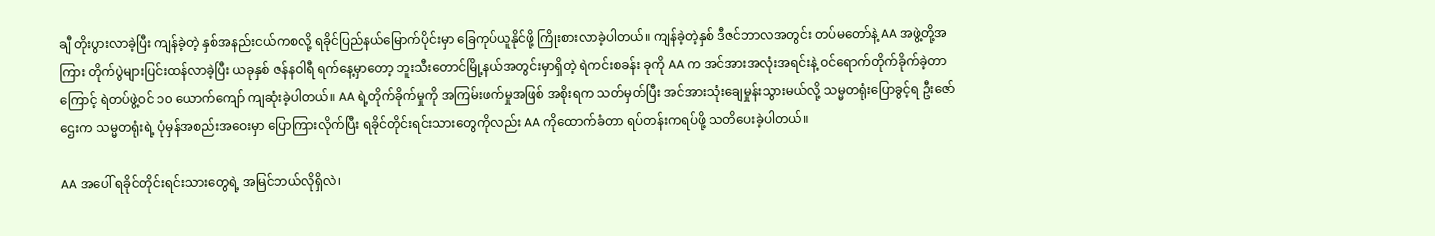ချီ တိုးပွားလာခဲ့ပြီး ကျန်ခဲ့တဲ့ နှစ်အနည်းငယ်ကစလို့ ရခိုင်ပြည်နယ်မြောက်ပိုင်းမှာ ခြေကုပ်ယူနိုင်ဖို့ ကြိုးစားလာခဲ့ပါတယ်။ ကျန်ခဲ့တဲ့နှစ် ဒီဇင်ဘာလအတွင်း တပ်မတော်နဲ့ AA အဖွဲ့တို့အကြား တိုက်ပွဲများပြင်းထန်လာခဲ့ပြီး ယခုနှစ် ဇန်နဝါရီ ရက်နေ့မှာတော့ ဘူးသီးတောင်မြို့နယ်အတွင်းမှာရှိတဲ့ ရဲကင်းစခန်း ခုကို AA က အင်အားအလုံးအရင်းနဲ့ ဝင်ရောက်တိုက်ခိုက်ခဲ့တာကြောင့် ရဲတပ်ဖွဲ့ဝင် ၁၀ ယောက်ကျော် ကျဆုံးခဲ့ပါတယ်။ AA ရဲ့တိုက်ခိုက်မှုကို အကြမ်းဖက်မှုအဖြစ် အစိုးရက သတ်မှတ်ပြီး အင်အားသုံးချေမှုန်းသွားမယ်လို့ သမ္မတရုံးပြောခွင့်ရ ဦးဇော်ဌေးက သမ္မတရုံးရဲ့ ပုံမှန်အစည်းအဝေးမှာ ပြောကြားလိုက်ပြီး ရခိုင်တိုင်းရင်းသားတွေကိုလည်း AA ကိုထောက်ခံတာ ရပ်တန်းကရပ်ဖို့ သတိပေးခဲ့ပါတယ်။

AA အပေါ် ရခိုင်တိုင်းရင်းသားတွေရဲ့ အမြင်ဘယ်လိုရှိလဲ၊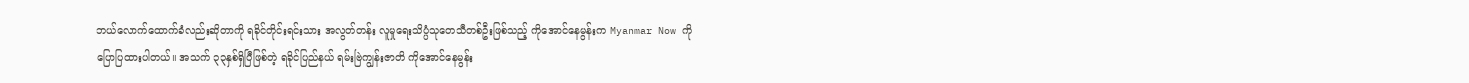ဘယ်လောက်ထောက်ခံလည်းဆိုတာကို ရခိုင်တိုင်းရင်းသား အလွတ်တန်း လူမှုရေးသိပ္ပံသုတေသီတစ်ဦးဖြစ်သည့် ကိုအောင်နေမွန်းက Myanmar Now ကိုပြောပြထားပါတယ်။ အသက် ၃၃နှစ်ရှိပြီဖြစ်တဲ့ ရခိုင်ပြည်နယ် ရမ်းဗြဲကျွန်းဇာတိ ကိုအောင်နေမွန်း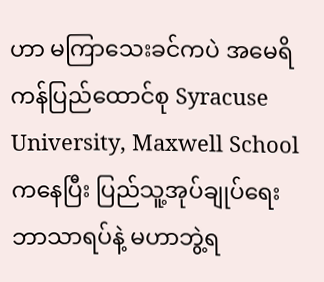ဟာ မကြာသေးခင်ကပဲ အမေရိကန်ပြည်ထောင်စု Syracuse University, Maxwell School ကနေပြီး ပြည်သူ့အုပ်ချုပ်ရေးဘာသာရပ်နဲ့ မဟာဘွဲ့ရ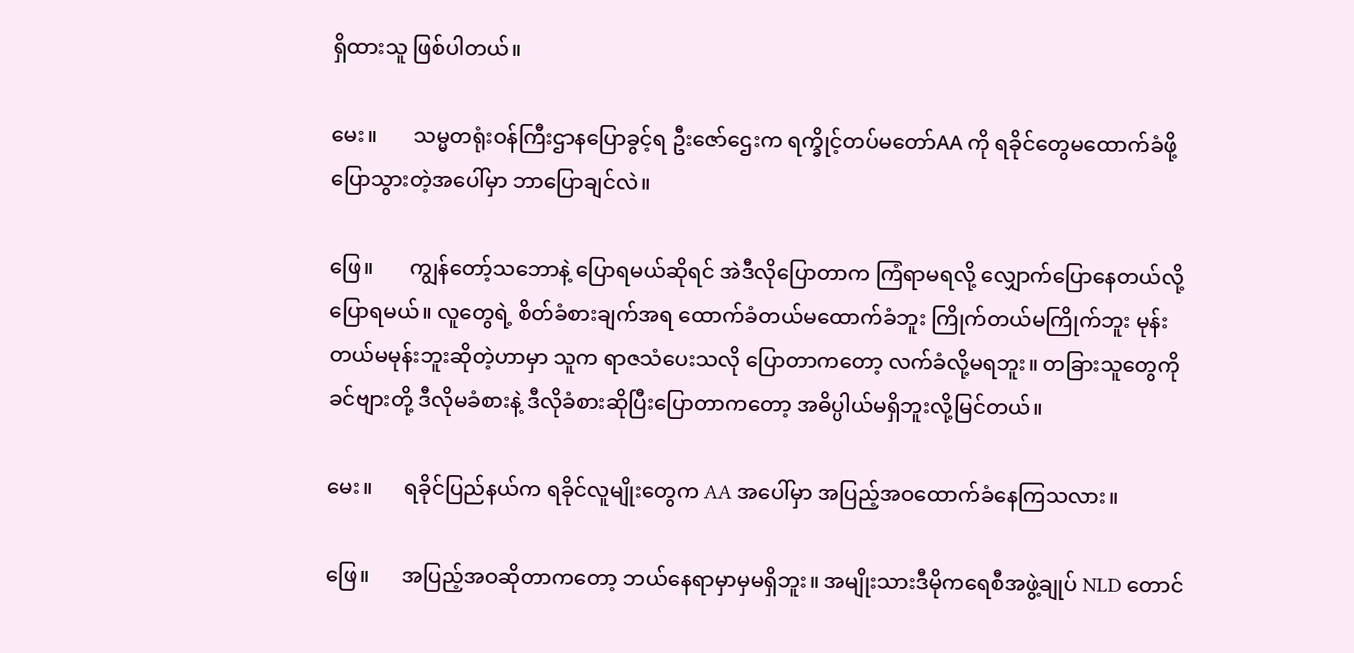ရှိထားသူ ဖြစ်ပါတယ်။

မေး။       သမ္မတရုံးဝန်ကြီးဌာနပြောခွင့်ရ ဦးဇော်ဌေးက ရက္ခိုင့်တပ်မတော်AA ကို ရခိုင်တွေမထောက်ခံဖို့ ပြောသွားတဲ့အပေါ်မှာ ဘာပြောချင်လဲ။

ဖြေ။       ကျွန်တော့်သဘောနဲ့ ပြောရမယ်ဆိုရင် အဲဒီလိုပြောတာက ကြံရာမရလို့ လျှောက်ပြောနေတယ်လို့ ပြောရမယ်။ လူတွေရဲ့ စိတ်ခံစားချက်အရ ထောက်ခံတယ်မထောက်ခံဘူး ကြိုက်တယ်မကြိုက်ဘူး မုန်းတယ်မမုန်းဘူးဆိုတဲ့ဟာမှာ သူက ရာဇသံပေးသလို ပြောတာကတော့ လက်ခံလို့မရဘူး။ တခြားသူတွေကို ခင်ဗျားတို့ ဒီလိုမခံစားနဲ့ ဒီလိုခံစားဆိုပြီးပြောတာကတော့ အဓိပ္ပါယ်မရှိဘူးလို့မြင်တယ်။

မေး။      ရခိုင်ပြည်နယ်က ရခိုင်လူမျိုးတွေက AA အပေါ်မှာ အပြည့်အဝထောက်ခံနေကြသလား။

ဖြေ။      အပြည့်အဝဆိုတာကတော့ ဘယ်နေရာမှာမှမရှိဘူး။ အမျိုးသားဒီမိုကရေစီအဖွဲ့ချုပ် NLD တောင်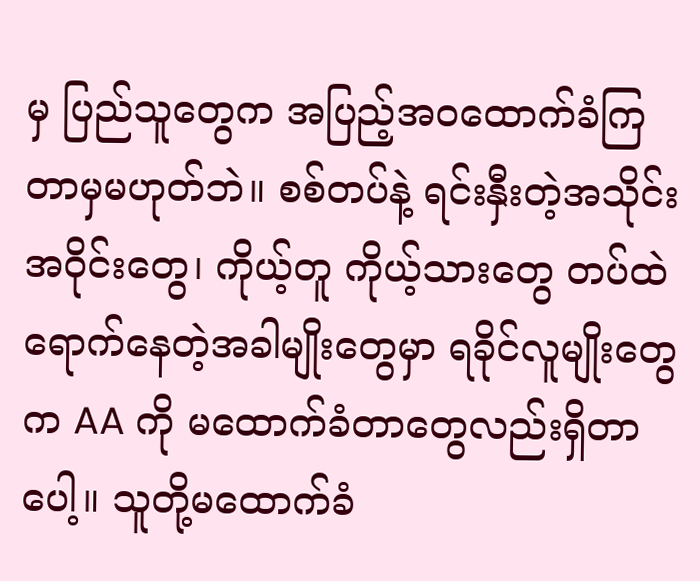မှ ပြည်သူတွေက အပြည့်အဝထောက်ခံကြတာမှမဟုတ်ဘဲ။ စစ်တပ်နဲ့ ရင်းနှီးတဲ့အသိုင်းအဝိုင်းတွေ၊ ကိုယ့်တူ ကိုယ့်သားတွေ တပ်ထဲရောက်နေတဲ့အခါမျိုးတွေမှာ ရခိုင်လူမျိုးတွေက AA ကို မထောက်ခံတာတွေလည်းရှိတာပေါ့။ သူတို့မထောက်ခံ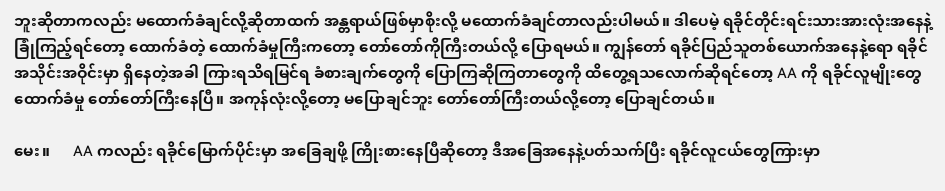ဘူးဆိုတာကလည်း မထောက်ခံချင်လို့ဆိုတာထက် အန္တရာယ်ဖြစ်မှာစိုးလို့ မထောက်ခံချင်တာလည်းပါမယ်။ ဒါပေမဲ့ ရခိုင်တိုင်းရင်းသားအားလုံးအနေနဲ့ ခြုံကြည့်ရင်တော့ ထောက်ခံတဲ့ ထောက်ခံမှုကြီးကတော့ တော်တော်ကိုကြီးတယ်လို့ ပြောရမယ်။ ကျွန်တော် ရခိုင်ပြည်သူတစ်ယောက်အနေနဲ့ရော ရခိုင်အသိုင်းအဝိုင်းမှာ ရှိနေတဲ့အခါ ကြားရသိရမြင်ရ ခံစားချက်တွေကို ပြောကြဆိုကြတာတွေကို ထိတွေ့ရသလောက်ဆိုရင်တော့ AA ကို ရခိုင်လူမျိုးတွေ ထောက်ခံမှု တော်တော်ကြီးနေပြီ။ အကုန်လုံးလို့တော့ မပြောချင်ဘူး တော်တော်ကြီးတယ်လို့တော့ ပြောချင်တယ်။

မေး။      AA ကလည်း ရခိုင်မြောက်ပိုင်းမှာ အခြေချဖို့ ကြိုးစားနေပြီဆိုတော့ ဒီအခြေအနေနဲ့ပတ်သက်ပြီး ရခိုင်လူငယ်တွေကြားမှာ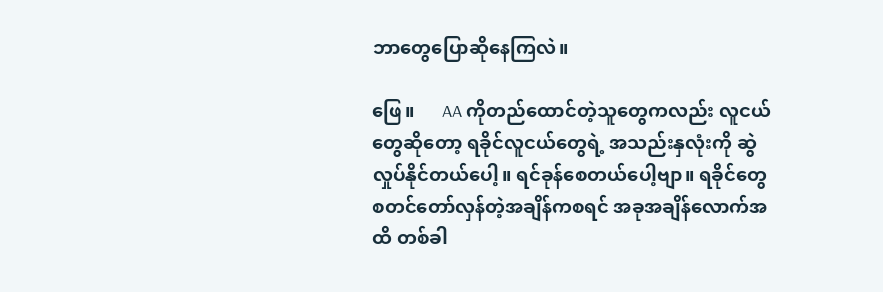ဘာတွေပြောဆိုနေကြလဲ။

ဖြေ။      AA ကိုတည်ထောင်တဲ့သူတွေကလည်း လူငယ်တွေဆိုတော့ ရခိုင်လူငယ်တွေရဲ့ အသည်းနှလုံးကို ဆွဲလှုပ်နိုင်တယ်ပေါ့။ ရင်ခုန်စေတယ်ပေါ့ဗျာ။ ရခိုင်တွေ စတင်တော်လှန်တဲ့အချိန်ကစရင် အခုအချိန်လောက်အထိ တစ်ခါ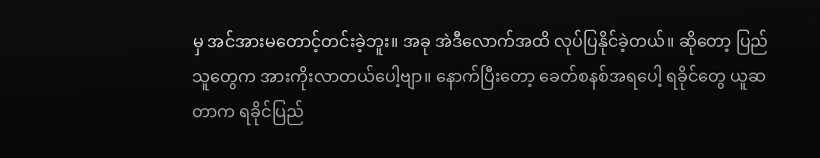မှ အင်အားမတောင့်တင်းခဲ့ဘူး။ အခု အဲဒီလောက်အထိ လုပ်ပြနိုင်ခဲ့တယ်။ ဆိုတော့ ပြည်သူတွေက အားကိုးလာတယ်ပေါ့ဗျာ။ နောက်ပြီးတော့ ခေတ်စနစ်အရပေါ့ ရခိုင်တွေ ယူဆတာက ရခိုင်ပြည်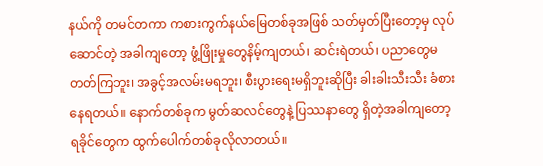နယ်ကို တမင်တကာ ကစားကွက်နယ်မြေတစ်ခုအဖြစ် သတ်မှတ်ပြီးတော့မှ လုပ်ဆောင်တဲ့ အခါကျတော့ ဖွံ့ဖြိုးမှုတွေနိမ့်ကျတယ်၊ ဆင်းရဲတယ်၊ ပညာတွေမတတ်ကြဘူး၊ အခွင့်အလမ်းမရဘူး၊ စီးပွားရေးမရှိဘူးဆိုပြီး ခါးခါးသီးသီး ခံစားနေရတယ်။ နောက်တစ်ခုက မွတ်ဆလင်တွေနဲ့ ပြဿနာတွေ ရှိတဲ့အခါကျတော့ ရခိုင်တွေက ထွက်ပေါက်တစ်ခုလိုလာတယ်။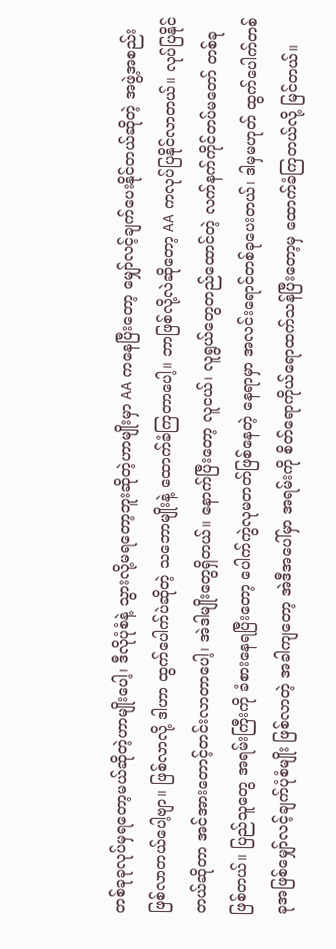တစ်ခုခုလုပ်မှရတော့မယ်ဆိုတဲ့ဟာမျိုးပေါ့၊ ဒီလိုပုံစံနဲ့ သွားလို့မရတော့ဘူးဆိုတဲ့ဟာမျိုးမှာ AA ကနေပြီးတော့ မျှော်လင့်ချက်ပေးနိုင်တယ်ဆိုတဲ့ အဖွဲ့အစည်းဖြစ်လာတယ်ပေါ့ဗျာ။ ဖြစ်လာလို့ ဒါဟာ ထွက်ပေါက်ပဲဆိုတဲ့ သဘောမျိုးနဲ့ ထောက်ခံကြတာပေါ့။ ဘာဖြစ်လို့လဲဆိုတော့ AA ကလုပ်ပြနိုင်လာတယ်။ လုပ်ပြနိုင်တယ်ဆိုတာ အင်အားတောင့်တင်းလာတာပေါ့၊ အဲဒါမျိုးတွေရှိတယ်။ နောက်ပြီးတော့ လူငယ်၊ လူရွယ်တွေတည်ထောင်တဲ့ လက်နက်ကိုင်တပ်မတော် တစ်ခုဖြစ်တယ်။ ပြည်သူတွေ အရမ်းကြီးကို ခံစားနေရပြီးတော့ ပေါက်ကွဲလုမတတ်ဖြစ်နေတဲ့ နေရာမှာ အလင်းရောင်တစ်ခုပေးတယ်၊ ဒါမှမဟုတ် ထွက်ပေါက်တစ်ခုအဖြစ်မျှော်လင့်ချက်ပုံစံမျိုး ဖြစ်လာတဲ့ အခါကျတော့ အဲဒီအပေါ်မှာ အရမ်းကို စိတ်ရောကိုယ်ရောထက်သန်ပြီးတော့မှ ထောက်ခံကြတယ်လို့ မြင်တယ်။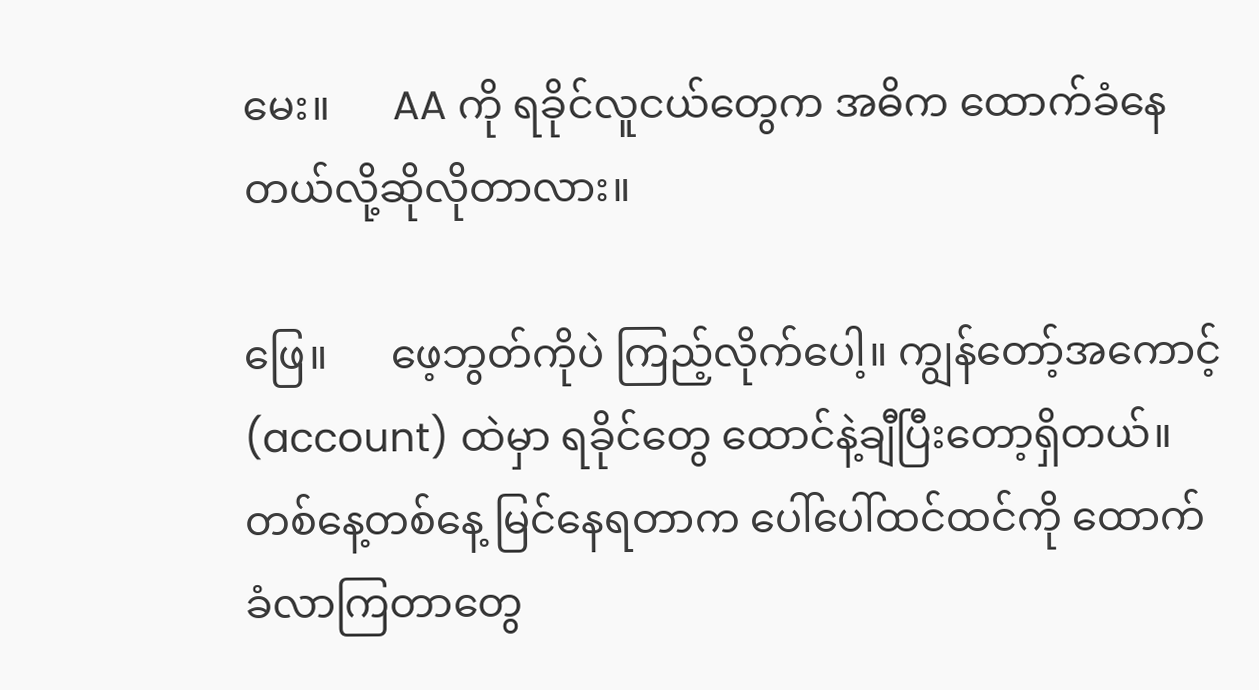မေး။      AA ကို ရခိုင်လူငယ်တွေက အဓိက ထောက်ခံနေတယ်လို့ဆိုလိုတာလား။

ဖြေ။      ဖေ့ဘွတ်ကိုပဲ ကြည့်လိုက်ပေါ့။ ကျွန်တော့်အကောင့် (account) ထဲမှာ ရခိုင်တွေ ထောင်နဲ့ချီပြီးတော့ရှိတယ်။ တစ်နေ့တစ်နေ့ မြင်နေရတာက ပေါ်ပေါ်ထင်ထင်ကို ထောက်ခံလာကြတာတွေ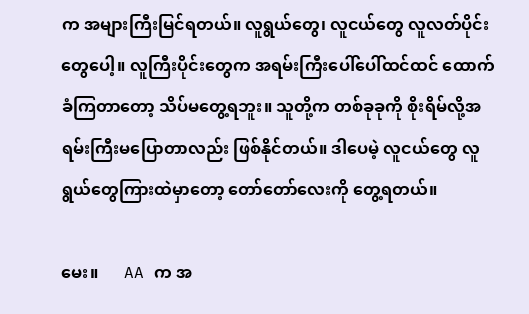က အများကြီးမြင်ရတယ်။ လူရွယ်တွေ၊ လူငယ်တွေ လူလတ်ပိုင်းတွေပေါ့။ လူကြီးပိုင်းတွေက အရမ်းကြီးပေါ်ပေါ်ထင်ထင် ထောက်ခံကြတာတော့ သိပ်မတွေ့ရဘူး။ သူတို့က တစ်ခုခုကို စိုးရိမ်လို့အရမ်းကြီးမပြောတာလည်း ဖြစ်နိုင်တယ်။ ဒါပေမဲ့ လူငယ်တွေ လူရွယ်တွေကြားထဲမှာတော့ တော်တော်လေးကို တွေ့ရတယ်။

မေး။      AA က အ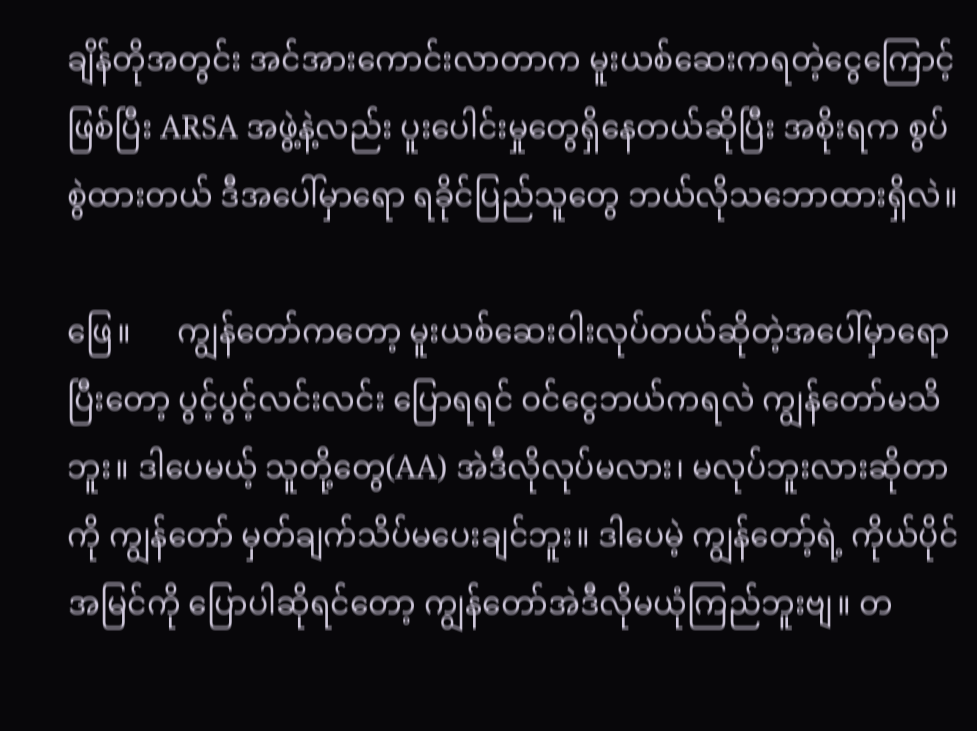ချိန်တိုအတွင်း အင်အားကောင်းလာတာက မူးယစ်ဆေးကရတဲ့ငွေကြောင့်ဖြစ်ပြီး ARSA အဖွဲ့နဲ့လည်း ပူးပေါင်းမှုတွေရှိနေတယ်ဆိုပြီး အစိုးရက စွပ်စွဲထားတယ် ဒီအပေါ်မှာရော ရခိုင်ပြည်သူတွေ ဘယ်လိုသဘောထားရှိလဲ။

ဖြေ။      ကျွန်တော်ကတော့ မူးယစ်ဆေးဝါးလုပ်တယ်ဆိုတဲ့အပေါ်မှာရော ပြီးတော့ ပွင့်ပွင့်လင်းလင်း ပြောရရင် ဝင်ငွေဘယ်ကရလဲ ကျွန်တော်မသိဘူး။ ဒါပေမယ့် သူတို့တွေ(AA) အဲဒီလိုလုပ်မလား၊ မလုပ်ဘူးလားဆိုတာကို ကျွန်တော် မှတ်ချက်သိပ်မပေးချင်ဘူး။ ဒါပေမဲ့ ကျွန်တော့်ရဲ့ ကိုယ်ပိုင်အမြင်ကို ပြောပါဆိုရင်တော့ ကျွန်တော်အဲဒီလိုမယုံကြည်ဘူးဗျ။ တ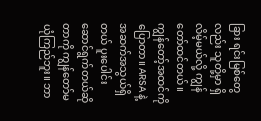ခြား ရင်းမြစ်တွေလည်း သူတို့မှာ ရှိလိမ့်မယ်လို့ ကျွန်တော်ထင်တယ်။ ကျွန်တော့်အထင်ကိုပြောတာ။ ARSA နဲ့ အဆက်အသွယ်ရှိတယ် ပူးပေါင်း ဆောင်ရွက်တယ်ဆိုတာကို ကျွန်တော်မယုံကြည်ဘူး။ ဘာ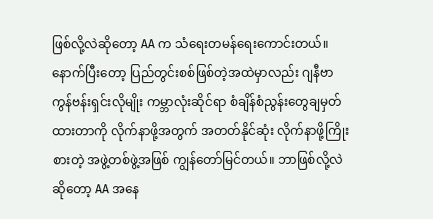ဖြစ်လို့လဲဆိုတော့ AA က သံရေးတမန်ရေးကောင်းတယ်။ နောက်ပြီးတော့ ပြည်တွင်းစစ်ဖြစ်တဲ့အထဲမှာလည်း ဂျနီဗာကွန်ဗန်းရှင်းလိုမျိုး ကမ္ဘာလုံးဆိုင်ရာ စံချိန်စံညွန်းတွေချမှတ်ထားတာကို လိုက်နာဖို့အတွက် အတတ်နိုင်ဆုံး လိုက်နာဖို့ကြိုးစားတဲ့ အဖွဲ့တစ်ဖွဲ့အဖြစ် ကျွန်တော်မြင်တယ်။ ဘာဖြစ်လို့လဲဆိုတော့ AA အနေ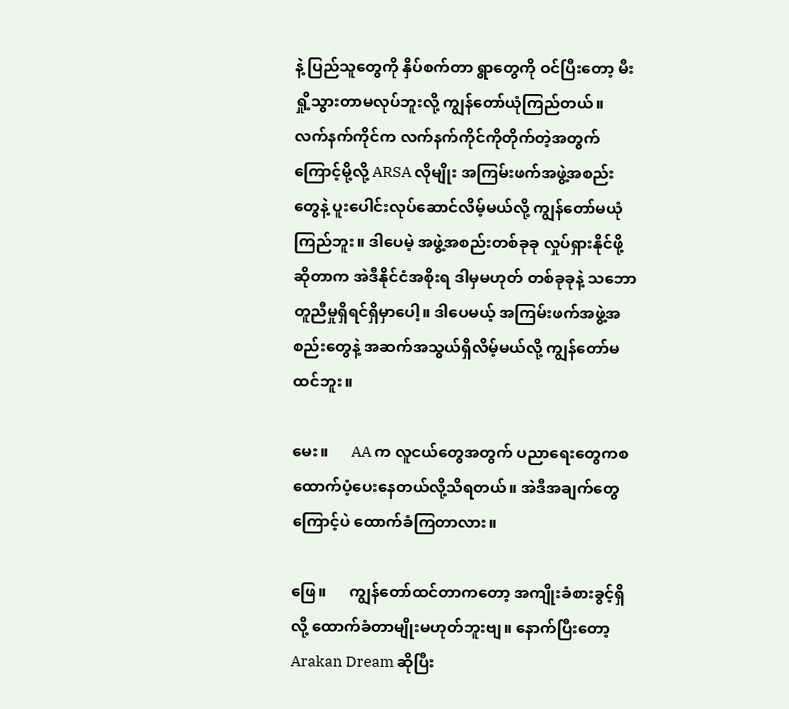နဲ့ ပြည်သူတွေကို နှိပ်စက်တာ ရွာတွေကို ဝင်ပြီးတော့ မီးရှို့သွားတာမလုပ်ဘူးလို့ ကျွန်တော်ယုံကြည်တယ်။ လက်နက်ကိုင်က လက်နက်ကိုင်ကိုတိုက်တဲ့အတွက်ကြောင့်မို့လို့ ARSA လိုမျိုး အကြမ်းဖက်အဖွဲ့အစည်းတွေနဲ့ ပူးပေါင်းလုပ်ဆောင်လိမ့်မယ်လို့ ကျွန်တော်မယုံကြည်ဘူး။ ဒါပေမဲ့ အဖွဲ့အစည်းတစ်ခုခု လှုပ်ရှားနိုင်ဖို့ဆိုတာက အဲဒီနိုင်ငံအစိုးရ ဒါမှမဟုတ် တစ်ခုခုနဲ့ သဘောတူညီမှုရှိရင်ရှိမှာပေါ့။ ဒါပေမယ့် အကြမ်းဖက်အဖွဲ့အစည်းတွေနဲ့ အဆက်အသွယ်ရှိလိမ့်မယ်လို့ ကျွန်တော်မထင်ဘူး။

မေး။      AA က လူငယ်တွေအတွက် ပညာရေးတွေကစ ထောက်ပံ့ပေးနေတယ်လို့သိရတယ်။ အဲဒီအချက်တွေကြောင့်ပဲ ထောက်ခံကြတာလား။

ဖြေ။      ကျွန်တော်ထင်တာကတော့ အကျိုးခံစားခွင့်ရှိလို့ ထောက်ခံတာမျိုးမဟုတ်ဘူးဗျ။ နောက်ပြီးတော့ Arakan Dream ဆိုပြီး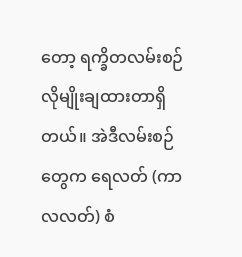တော့ ရက္ခိတလမ်းစဉ်လိုမျိုးချထားတာရှိတယ်။ အဲဒီလမ်းစဉ်တွေက ရေလတ် (ကာလလတ်) စံ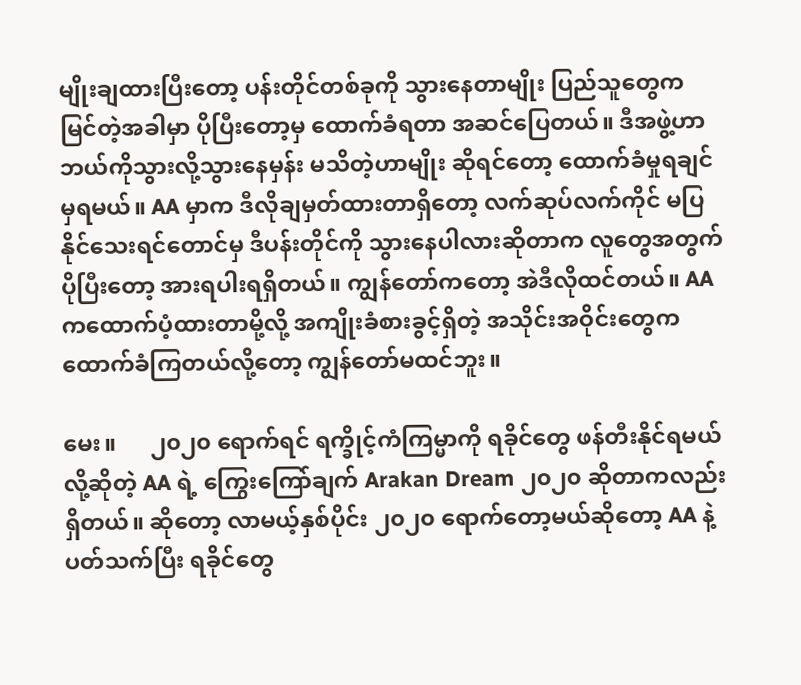မျိုးချထားပြီးတော့ ပန်းတိုင်တစ်ခုကို သွားနေတာမျိုး ပြည်သူတွေက မြင်တဲ့အခါမှာ ပိုပြီးတော့မှ ထောက်ခံရတာ အဆင်ပြေတယ်။ ဒီအဖွဲ့ဟာ ဘယ်ကိုသွားလို့သွားနေမှန်း မသိတဲ့ဟာမျိုး ဆိုရင်တော့ ထောက်ခံမှုရချင်မှရမယ်။ AA မှာက ဒီလိုချမှတ်ထားတာရှိတော့ လက်ဆုပ်လက်ကိုင် မပြနိုင်သေးရင်တောင်မှ ဒီပန်းတိုင်ကို သွားနေပါလားဆိုတာက လူတွေအတွက် ပိုပြီးတော့ အားရပါးရရှိတယ်။ ကျွန်တော်ကတော့ အဲဒီလိုထင်တယ်။ AA ကထောက်ပံ့ထားတာမို့လို့ အကျိုးခံစားခွင့်ရှိတဲ့ အသိုင်းအဝိုင်းတွေက ထောက်ခံကြတယ်လို့တော့ ကျွန်တော်မထင်ဘူး။

မေး။      ၂၀၂၀ ရောက်ရင် ရက္ခိုင့်ကံကြမ္မာကို ရခိုင်တွေ ဖန်တီးနိုင်ရမယ်လို့ဆိုတဲ့ AA ရဲ့ ကြွေးကြော်ချက် Arakan Dream ၂၀၂၀ ဆိုတာကလည်းရှိတယ်။ ဆိုတော့ လာမယ့်နှစ်ပိုင်း ၂၀၂၀ ရောက်တော့မယ်ဆိုတော့ AA နဲ့ပတ်သက်ပြီး ရခိုင်တွေ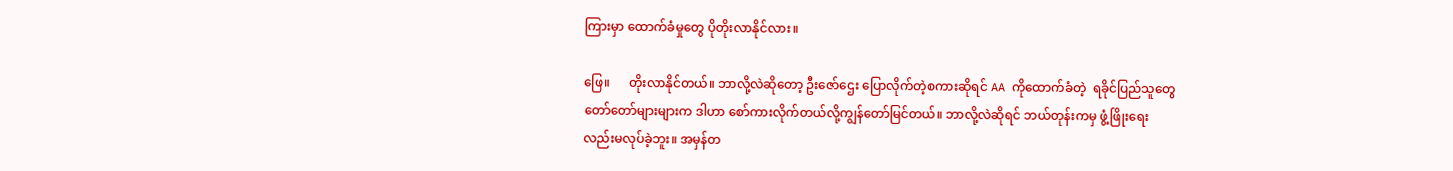ကြားမှာ ထောက်ခံမှုတွေ ပိုတိုးလာနိုင်လား။

ဖြေ။      တိုးလာနိုင်တယ်။ ဘာလို့လဲဆိုတော့ ဦးဇော်ဌေး ပြောလိုက်တဲ့စကားဆိုရင် AA ကိုထောက်ခံတဲ့  ရခိုင်ပြည်သူတွေ တော်တော်များများက ဒါဟာ စော်ကားလိုက်တယ်လို့ကျွန်တော်မြင်တယ်။ ဘာလို့လဲဆိုရင် ဘယ်တုန်းကမှ ဖွံ့ဖြိုးရေးလည်းမလုပ်ခဲ့ဘူး။ အမှန်တ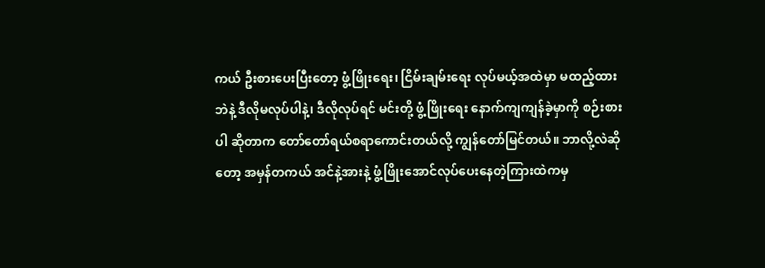ကယ် ဦးစားပေးပြီးတော့ ဖွံ့ဖြိုးရေး၊ ငြိမ်းချမ်းရေး လုပ်မယ့်အထဲမှာ မထည့်ထားဘဲနဲ့ ဒီလိုမလုပ်ပါနဲ့၊ ဒီလိုလုပ်ရင် မင်းတို့ ဖွံ့ဖြိုးရေး နောက်ကျကျန်ခဲ့မှာကို စဉ်းစားပါ ဆိုတာက တော်တော်ရယ်စရာကောင်းတယ်လို့ ကျွန်တော်မြင်တယ်။ ဘာလို့လဲဆိုတော့ အမှန်တကယ် အင်နဲ့အားနဲ့ ဖွံ့ဖြိုးအောင်လုပ်ပေးနေတဲ့ကြားထဲကမှ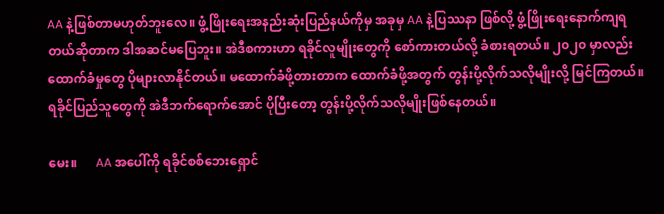AA နဲ့ဖြစ်တာမဟုတ်ဘူးလေ။ ဖွံ့ဖြိုးရေးအနည်းဆုံးပြည်နယ်ကိုမှ အခုမှ AA နဲ့ပြဿနာ ဖြစ်လို့ ဖွံ့ဖြိုးရေးနောက်ကျရတယ်ဆိုတာက ဒါအဆင်မပြေဘူး။ အဲဒီစကားဟာ ရခိုင်လူမျိုးတွေကို စော်ကားတယ်လို့ ခံစားရတယ်။ ၂၀၂၀ မှာလည်း ထောက်ခံမှုတွေ ပိုများလာနိုင်တယ်။ မထောက်ခံဖို့တားတာက ထောက်ခံဖို့အတွက် တွန်းပို့လိုက်သလိုမျိုးလို့ မြင်ကြတယ်။ ရခိုင်ပြည်သူတွေကို အဲဒီဘက်ရောက်အောင် ပိုပြီးတော့ တွန်းပို့လိုက်သလိုမျိုးဖြစ်နေတယ်။

မေး။      AA အပေါ်ကို ရခိုင်စစ်ဘေးရှောင်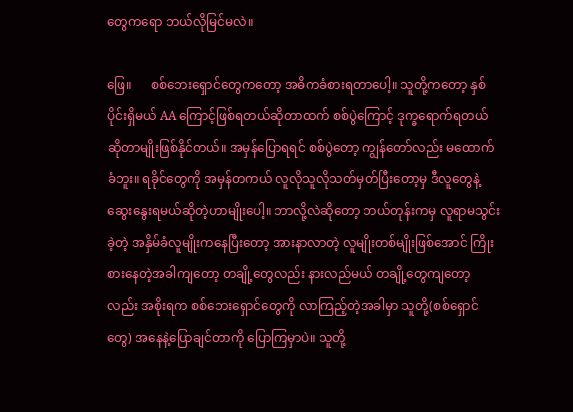တွေကရော ဘယ်လိုမြင်မလဲ။

ဖြေ။      စစ်ဘေးရှောင်တွေကတော့ အဓိကခံစားရတာပေါ့။ သူတို့ကတော့ နှစ်ပိုင်းရှိမယ် AA ကြောင့်ဖြစ်ရတယ်ဆိုတာထက် စစ်ပွဲကြောင့် ဒုက္ခရောက်ရတယ်ဆိုတာမျိုးဖြစ်နိုင်တယ်။ အမှန်ပြောရရင် စစ်ပွဲတော့ ကျွန်တော်လည်း မထောက်ခံဘူး။ ရခိုင်တွေကို အမှန်တကယ် လူလိုသူလိုသတ်မှတ်ပြီးတော့မှ ဒီလူတွေနဲ့ ဆွေးနွေးရမယ်ဆိုတဲ့ဟာမျိုးပေါ့။ ဘာလို့လဲဆိုတော့ ဘယ်တုန်းကမှ လူရာမသွင်းခဲ့တဲ့ အနှိမ်ခံလူမျိုးကနေပြီးတော့ အားနာလာတဲ့ လူမျိုးတစ်မျိုးဖြစ်အောင် ကြိုးစားနေတဲ့အခါကျတော့ တချို့တွေလည်း နားလည်မယ် တချို့တွေကျတော့လည်း အစိုးရက စစ်ဘေးရှောင်တွေကို လာကြည့်တဲ့အခါမှာ သူတို့(စစ်ရှောင်တွေ) အနေနဲ့ပြောချင်တာကို ပြောကြမှာပဲ။ သူတို့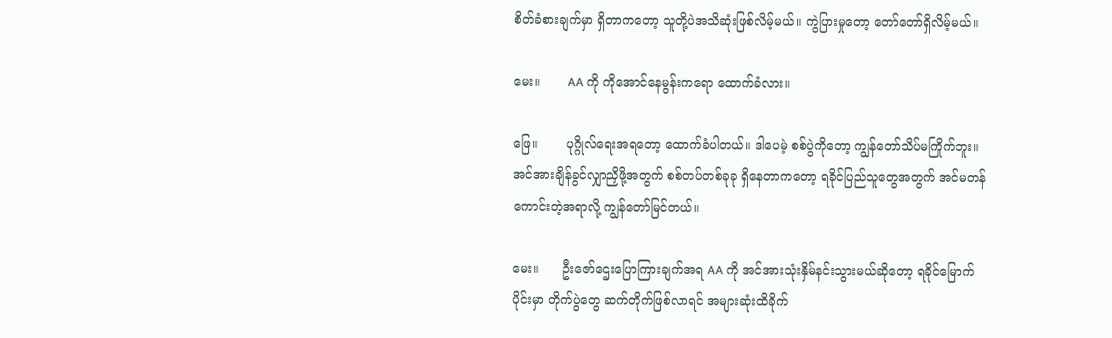စိတ်ခံစားချက်မှာ ရှိတာကတော့ သူတို့ပဲအသိဆုံးဖြစ်လိမ့်မယ်။ ကွဲပြားမှုတော့ တော်တော်ရှိလိမ့်မယ်။

မေး။       AA ကို ကိုအောင်နေမွန်းကရော ထောက်ခံလား။

ဖြေ။       ပုဂ္ဂိုလ်ရေးအရတော့ ထောက်ခံပါတယ်။ ဒါပေမဲ့ စစ်ပွဲကိုတော့ ကျွန်တော်သိပ်မကြိုက်ဘူး။ အင်အားချိန်ခွင်လျှာညှိဖို့အတွက် စစ်တပ်တစ်ခုခု ရှိနေတာကတော့ ရခိုင်ပြည်သူတွေအတွက် အင်မတန်ကောင်းတဲ့အရာလို့ ကျွန်တော်မြင်တယ်။

မေး။      ဦးဇော်ဌေးပြောကြားချက်အရ AA ကို အင်အားသုံးနှိမ်နင်းသွားမယ်ဆိုတော့ ရခိုင်မြောက်ပိုင်းမှာ တိုက်ပွဲတွေ ဆက်တိုက်ဖြစ်လာရင် အများဆုံးထိခိုက်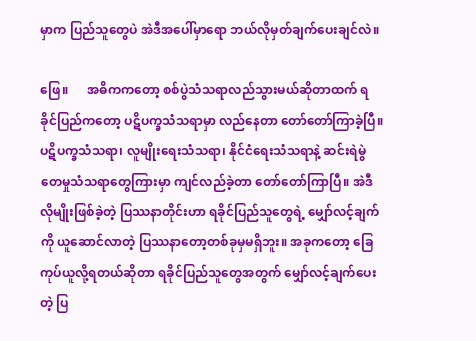မှာက ပြည်သူတွေပဲ အဲဒီအပေါ်မှာရော ဘယ်လိုမှတ်ချက်ပေးချင်လဲ။

ဖြေ။      အဓိကကတော့ စစ်ပွဲသံသရာလည်သွားမယ်ဆိုတာထက် ရခိုင်ပြည်ကတော့ ပဋိပက္ခသံသရာမှာ လည်နေတာ တော်တော်ကြာခဲ့ပြီ။ ပဋိပက္ခသံသရာ၊ လူမျိုးရေးသံသရာ၊ နိုင်ငံရေးသံသရာနဲ့ ဆင်းရဲမွဲတေမှုသံသရာတွေကြားမှာ ကျင်လည်ခဲ့တာ တော်တော်ကြာပြီ။ အဲဒီလိုမျိုးဖြစ်ခဲ့တဲ့ ပြဿနာတိုင်းဟာ ရခိုင်ပြည်သူတွေရဲ့ မျှော်လင့်ချက်ကို ယူဆောင်လာတဲ့ ပြဿနာတော့တစ်ခုမှမရှိဘူး။ အခုကတော့ ခြေကုပ်ယူလို့ရတယ်ဆိုတာ ရခိုင်ပြည်သူတွေအတွက် မျှော်လင့်ချက်ပေးတဲ့ ပြ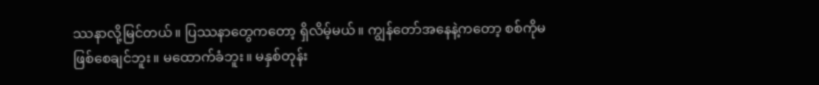ဿနာလို့မြင်တယ်။ ပြဿနာတွေကတော့ ရှိလိမ့်မယ်။ ကျွန်တော်အနေနဲ့ကတော့ စစ်ကိုမဖြစ်စေချင်ဘူး။ မထောက်ခံဘူး။ မနှစ်တုန်း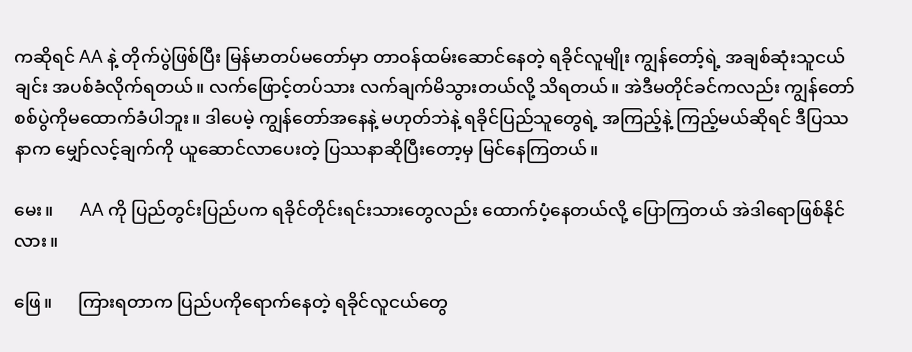ကဆိုရင် AA နဲ့ တိုက်ပွဲဖြစ်ပြီး မြန်မာတပ်မတော်မှာ တာဝန်ထမ်းဆောင်နေတဲ့ ရခိုင်လူမျိုး ကျွန်တော့်ရဲ့ အချစ်ဆုံးသူငယ်ချင်း အပစ်ခံလိုက်ရတယ်။ လက်ဖြောင့်တပ်သား လက်ချက်မိသွားတယ်လို့ သိရတယ်။ အဲဒီမတိုင်ခင်ကလည်း ကျွန်တော် စစ်ပွဲကိုမထောက်ခံပါဘူး။ ဒါပေမဲ့ ကျွန်တော်အနေနဲ့ မဟုတ်ဘဲနဲ့ ရခိုင်ပြည်သူတွေရဲ့ အကြည့်နဲ့ ကြည့်မယ်ဆိုရင် ဒီပြဿနာက မျှော်လင့်ချက်ကို ယူဆောင်လာပေးတဲ့ ပြဿနာဆိုပြီးတော့မှ မြင်နေကြတယ်။

မေး။      AA ကို ပြည်တွင်းပြည်ပက ရခိုင်တိုင်းရင်းသားတွေလည်း ထောက်ပံ့နေတယ်လို့ ပြောကြတယ် အဲဒါရောဖြစ်နိုင်လား။

ဖြေ။      ကြားရတာက ပြည်ပကိုရောက်နေတဲ့ ရခိုင်လူငယ်တွေ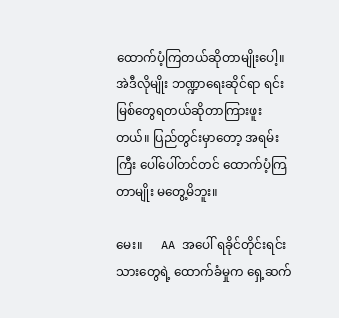ထောက်ပံ့ကြတယ်ဆိုတာမျိုးပေါ့။ အဲဒီလိုမျိုး ဘဏ္ဍာရေးဆိုင်ရာ ရင်းမြစ်တွေရတယ်ဆိုတာကြားဖူးတယ်။ ပြည်တွင်းမှာတော့ အရမ်းကြီး ပေါ်ပေါ်တင်တင် ထောက်ပံ့ကြတာမျိုး မတွေ့မိဘူး။

မေး။      AA အပေါ် ရခိုင်တိုင်းရင်းသားတွေရဲ့ ထောက်ခံမှုက ရှေ့ဆက်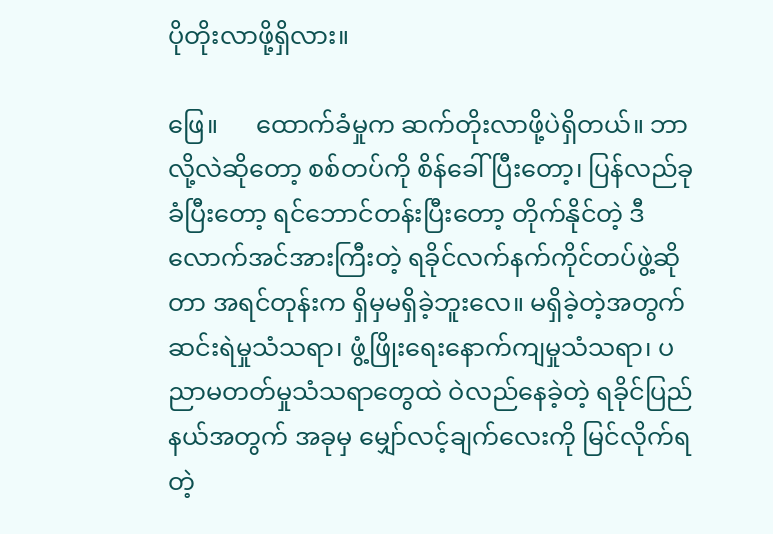ပိုတိုးလာဖို့ရှိလား။

ဖြေ။      ထောက်ခံမှုက ဆက်တိုးလာဖို့ပဲရှိတယ်။ ဘာလို့လဲဆိုတော့ စစ်တပ်ကို စိန်ခေါ်ပြီးတော့၊ ပြန်လည်ခုခံပြီးတော့ ရင်ဘောင်တန်းပြီးတော့ တိုက်နိုင်တဲ့ ဒီလောက်အင်အားကြီးတဲ့ ရခိုင်လက်နက်ကိုင်တပ်ဖွဲ့ဆိုတာ အရင်တုန်းက ရှိမှမရှိခဲ့ဘူးလေ။ မရှိခဲ့တဲ့အတွက် ဆင်းရဲမှုသံသရာ၊ ဖွံ့ဖြိုးရေးနောက်ကျမှုသံသရာ၊ ပညာမတတ်မှုသံသရာတွေထဲ ဝဲလည်နေခဲ့တဲ့ ရခိုင်ပြည်နယ်အတွက် အခုမှ မျှော်လင့်ချက်လေးကို မြင်လိုက်ရတဲ့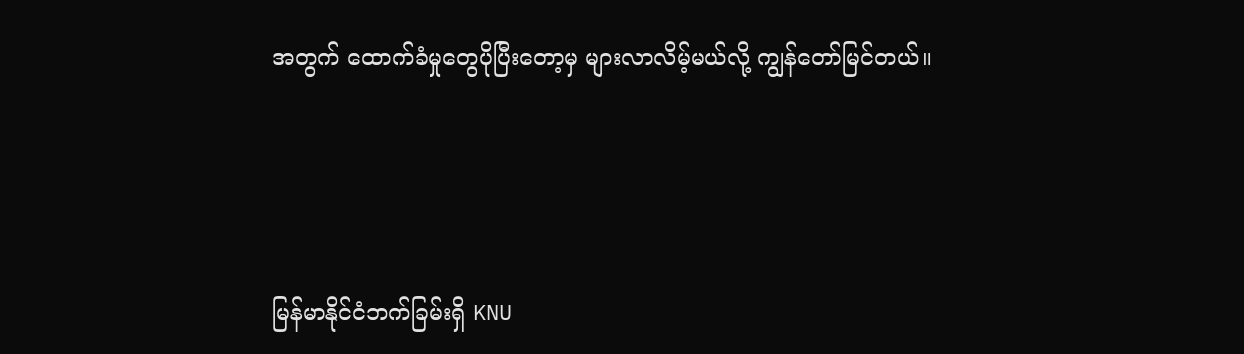အတွက် ထောက်ခံမှုတွေပိုပြီးတော့မှ များလာလိမ့်မယ်လို့ ကျွန်တော်မြင်တယ်။





မြန်မာနိုင်ငံဘက်ခြမ်းရှိ KNU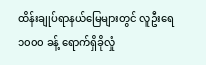ထိန်းချုပ်ရာနယ်မြေများတွင် လူဦးရေ ၁၀၀၀ ခန့် ရောက်ရှိခိုလှုံ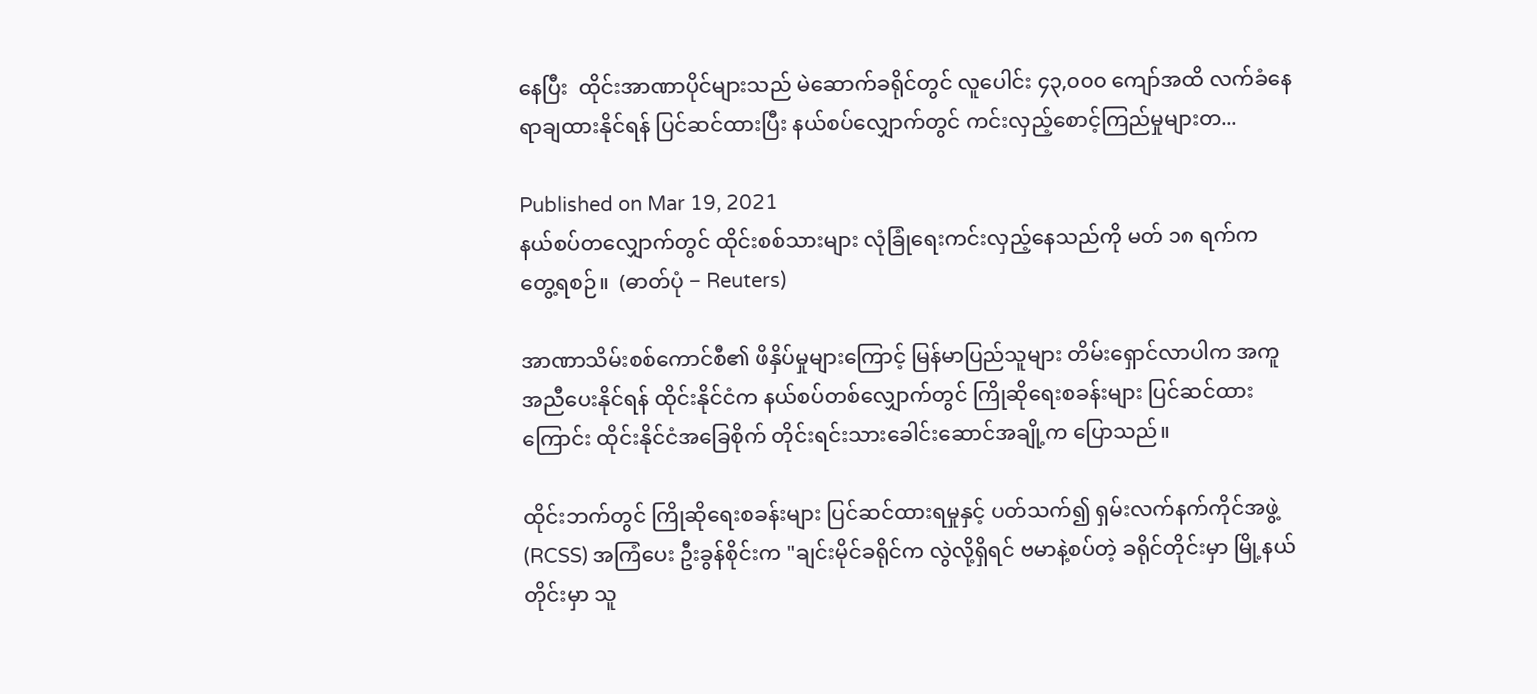နေပြီး  ထိုင်းအာဏာပိုင်များသည် မဲဆောက်ခရိုင်တွင် လူပေါင်း ၄၃,၀၀၀ ကျော်အထိ လက်ခံနေရာချထားနိုင်ရန် ပြင်ဆင်ထားပြီး နယ်စပ်လျှောက်တွင် ကင်းလှည့်စောင့်ကြည်မှုများတ...

Published on Mar 19, 2021
နယ်စပ်တလျှောက်တွင် ထိုင်းစစ်သားများ လုံခြုံရေးကင်းလှည့်နေသည်ကို မတ် ၁၈ ရက်က တွေ့ရစဉ်။  (ဓာတ်ပုံ − Reuters)

အာဏာသိမ်းစစ်ကောင်စီ၏ ဖိနှိပ်မှုများကြောင့် မြန်မာပြည်သူများ တိမ်းရှောင်လာပါက အကူအညီပေးနိုင်ရန် ထိုင်းနိုင်ငံက နယ်စပ်တစ်လျှောက်တွင် ကြိုဆိုရေးစခန်းများ ပြင်ဆင်ထားကြောင်း ထိုင်းနိုင်ငံအခြေစိုက် တိုင်းရင်းသားခေါင်းဆောင်အချို့က ပြောသည်။

ထိုင်းဘက်တွင် ကြိုဆိုရေးစခန်းများ ပြင်ဆင်ထားရမှုနှင့် ပတ်သက်၍ ရှမ်းလက်နက်ကိုင်အဖွဲ့ (RCSS) အကြံပေး ဦးခွန်စိုင်းက "ချင်းမိုင်ခရိုင်က လွဲလို့ရှိရင် ဗမာနဲ့စပ်တဲ့ ခရိုင်တိုင်းမှာ မြို့နယ်တိုင်းမှာ သူ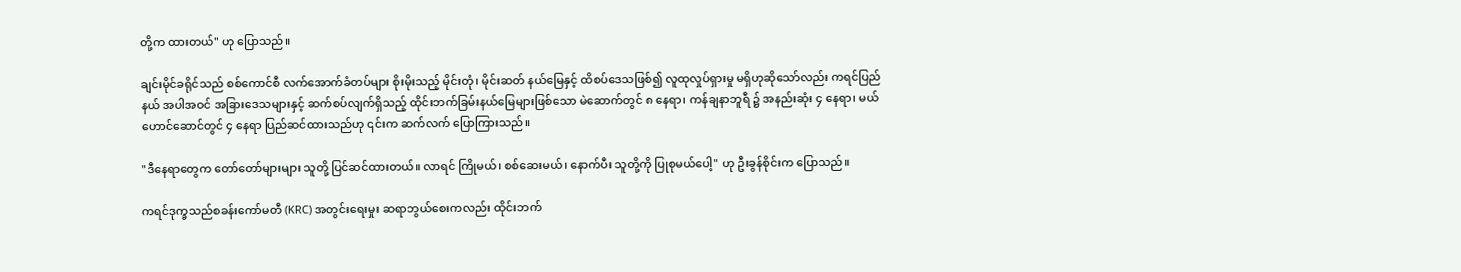တို့က ထားတယ်" ဟု ပြောသည်။

ချင်းမိုင်ခရိုင်သည် စစ်ကောင်စီ လက်အောက်ခံတပ်များ စိုးမိုးသည့် မိုင်းတုံ၊ မိုင်းဆတ် နယ်မြေနှင့် ထိစပ်ဒေသဖြစ်၍ လူထုလှုပ်ရှားမှု မရှိဟုဆိုသော်လည်း ကရင်ပြည်နယ် အပါအဝင် အခြားဒေသများနှင့် ဆက်စပ်လျက်ရှိသည့် ထိုင်းဘက်ခြမ်းနယ်မြေများဖြစ်သော မဲ‌ဆောက်တွင် ၈ နေရာ၊ ကန်ချနာဘူရီ ၌ အနည်းဆုံး ၄ နေရာ၊ မယ်ဟောင်ဆောင်တွင် ၄ နေရာ ပြည်ဆင်ထားသည်ဟု ၎င်းက ဆက်လက် ပြောကြားသည်။

"ဒီနေရာတွေက တော်တော်များများ သူတို့ ပြင်ဆင်ထားတယ်။ လာရင် ကြိုမယ်၊ စစ်ဆေးမယ်၊ နောက်ပီး သူတို့ကို ပြုစုမယ်ပေါ့" ဟု ဦးခွန်စိုင်းက ပြောသည်။

ကရင်ဒုက္ခသည်စခန်းကော်မတီ (KRC) အတွင်းရေးမှုး ဆရာဘွယ်စေးကလည်း ထိုင်းဘက်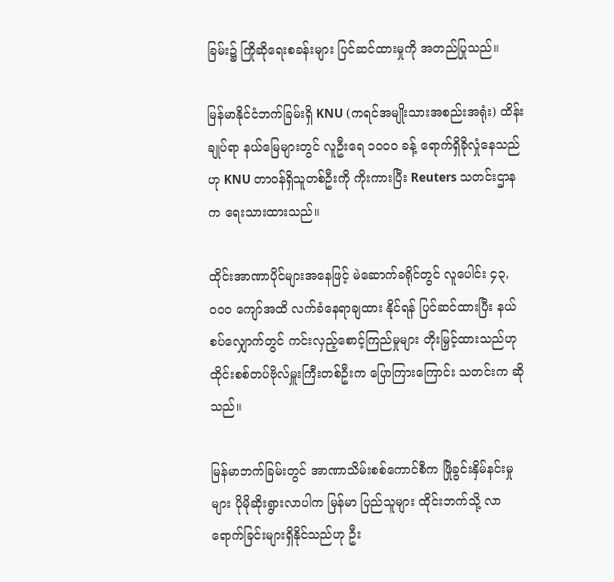ခြမ်း၌ ကြိုဆိုရေးစခန်းများ ပြင်ဆင်ထားမှုကို အတည်ပြုသည်။

မြန်မာနိုင်ငံဘက်ခြမ်းရှိ KNU (ကရင်အမျိုးသားအစည်းအရုံး) ထိန်းချုပ်ရာ နယ်မြေများတွင် လူဦးရေ ၁၀၀၀ ခန့် ရောက်ရှိခိုလှုံနေသည်ဟု KNU တာဝန်ရှိသူတစ်ဦးကို ကိုးကားပြီး Reuters သတင်းဌာနက ရေးသားထားသည်။

ထိုင်းအာဏာပိုင်များအနေဖြင့် မဲဆောက်ခရိုင်တွင် လူပေါင်း ၄၃,၀၀၀ ကျော်အထိ လက်ခံနေရာချထား နိုင်ရန် ပြင်ဆင်ထားပြီး နယ်စပ်လျှောက်တွင် ကင်းလှည့်စောင့်ကြည်မှုများ တိုးမြှင့်ထားသည်ဟု ထိုင်းစစ်တပ်ဗိုလ်မှူးကြီးတစ်ဦးက ပြောကြားကြောင်း သတင်းက ဆိုသည်။

မြန်မာဘက်ခြမ်းတွင် အာဏာသိမ်းစစ်ကောင်စီက ဖြိုခွင်းနှိမ်နင်းမှုများ ပိုမိုဆိုးရွားလာပါက မြန်မာ ပြည်သူများ ထိုင်းဘက်သို့ လာရောက်ခြင်းများရှိနိုင်သည်ဟု ဦး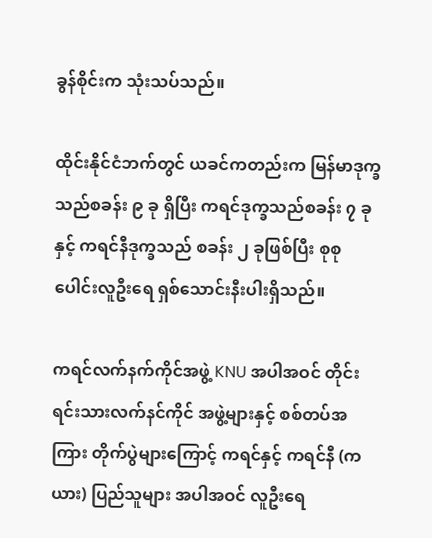ခွန်စိုင်းက သုံးသပ်သည်။

ထိုင်းနိုင်ငံဘက်တွင် ယခင်ကတည်းက မြန်မာဒုက္ခသည်စခန်း ၉ ခု ရှိပြီး ကရင်ဒုက္ခသည်စခန်း ၇ ခုနှင့် ကရင်နီဒုက္ခသည် စခန်း ၂ ခုဖြစ်ပြီး စုစုပေါင်းလူဦးရေ ရှစ်သောင်းနီးပါးရှိသည်။

ကရင်လက်နက်ကိုင်အဖွဲ့ KNU အပါအဝင် တိုင်းရင်းသားလက်နင်ကိုင် အဖွဲ့များနှင့် စစ်တပ်အကြား တိုက်ပွဲများကြောင့် ကရင်နှင့် ကရင်နီ (ကယား) ပြည်သူများ အပါအဝင် လူဦးရေ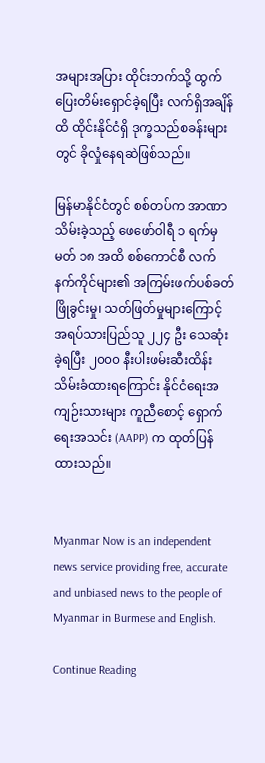အများအပြား ထိုင်းဘက်သို့ ထွက်ပြေးတိမ်းရှောင်ခဲ့ရပြီး လက်ရှိအချိန်ထိ ထိုင်းနိုင်ငံရှိ ဒုက္ခသည်စခန်းများတွင် ခိုလှုံနေရဆဲဖြစ်သည်။

မြန်မာနိုင်ငံတွင် စစ်တပ်က အာဏာသိမ်းခဲ့သည့် ဖေဖော်ဝါရီ ၁ ရက်မှ မတ် ၁၈ အထိ စစ်ကောင်စီ လက်နက်ကိုင်များ၏ အကြမ်းဖက်ပစ်ခတ်ဖြိုခွင်းမှု၊ သတ်ဖြတ်မှုများကြောင့် အရပ်သားပြည်သူ ၂၂၄ ဦး သေဆုံးခဲ့ရပြီး ၂၀၀၀ နီးပါးဖမ်းဆီးထိန်းသိမ်းခံထားရကြောင်း နိုင်ငံရေးအကျဉ်းသားများ ကူညီစောင့် ရှောက်ရေးအသင်း (AAPP) က ထုတ်ပြန်ထားသည်။


Myanmar Now is an independent news service providing free, accurate and unbiased news to the people of Myanmar in Burmese and English.

Continue Reading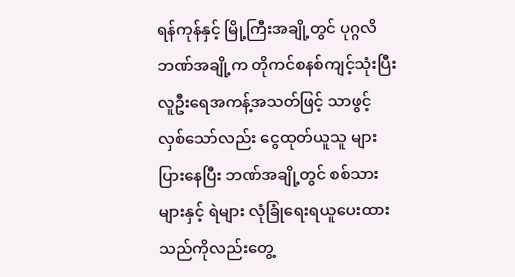ရန်ကုန်နှင့် မြို့ကြီးအချို့တွင် ပုဂ္ဂလိဘဏ်အချို့က တိုကင်စနစ်ကျင့်သုံးပြီး လူဦးရေအကန့်အသတ်ဖြင့် သာဖွင့်လှစ်သော်လည်း ငွေထုတ်ယူသူ များပြားနေပြီး ဘဏ်အချို့တွင် စစ်သားများနှင့် ရဲများ လုံခြုံရေးရယူပေးထားသည်ကိုလည်းတွေ့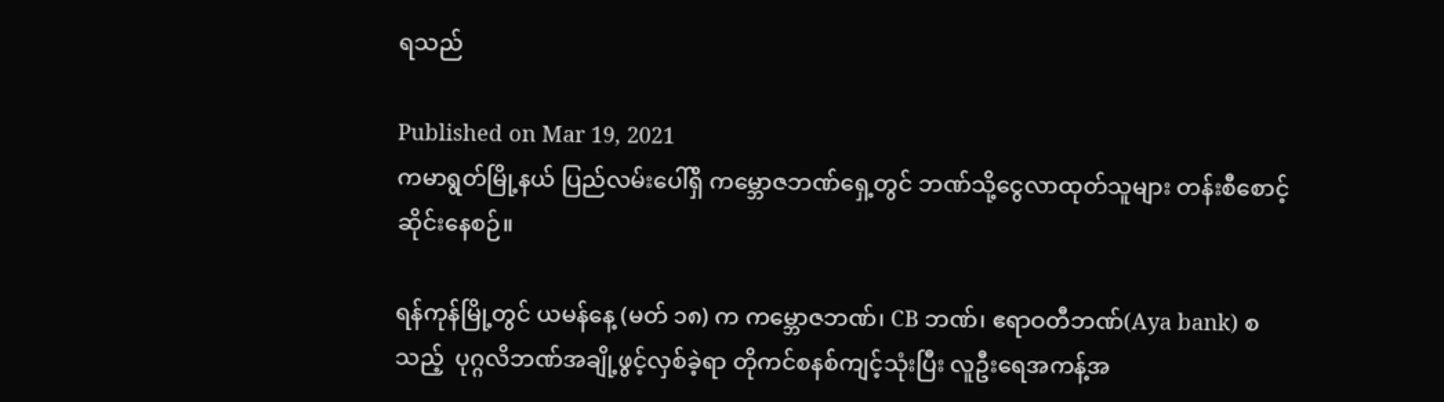ရသည်

Published on Mar 19, 2021
ကမာရွတ်မြို့နယ် ပြည်လမ်းပေါ်ရှိ ကမ္ဘောဇဘဏ်ရှေ့တွင် ဘဏ်သို့ငွေလာထုတ်သူများ တန်းစီစောင့်ဆိုင်းနေစဉ်။

ရန်ကုန်မြို့တွင် ယမန်နေ့ (မတ် ၁၈) က ကမ္ဘောဇဘဏ်၊ CB ဘဏ်၊ ဧရာဝတီဘဏ်(Aya bank) စသည့်  ပုဂ္ဂလိဘဏ်အချို့ဖွင့်လှစ်ခဲ့ရာ တိုကင်စနစ်ကျင့်သုံးပြီး လူဦးရေအကန့်အ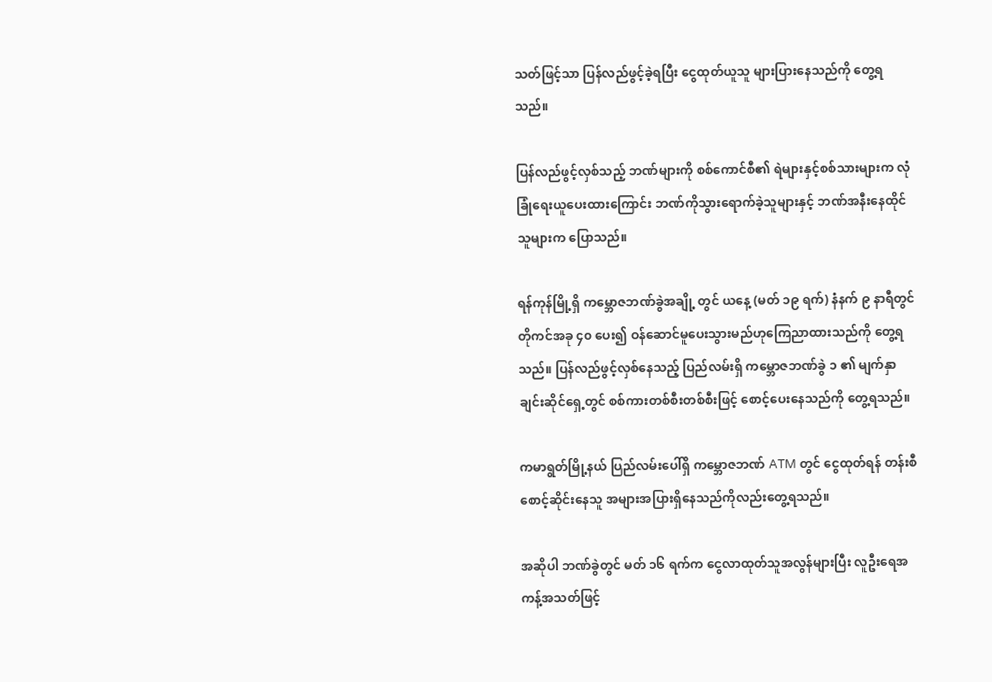သတ်ဖြင့်သာ ပြန်လည်ဖွင့်ခဲ့ရပြီး ငွေထုတ်ယူသူ များပြားနေသည်ကို တွေ့ရသည်။

ပြန်လည်ဖွင့်လှစ်သည့် ဘဏ်များကို စစ်ကောင်စီ၏ ရဲများနှင့်စစ်သားများက လုံခြုံရေးယူပေးထားကြောင်း ဘဏ်ကိုသွားရောက်ခဲ့သူများနှင့် ဘဏ်အနီးနေထိုင်သူများက ပြောသည်။

ရန်ကုန်မြို့ရှိ ကမ္ဘောဇဘဏ်ခွဲအချို့ တွင် ယနေ့ (မတ် ၁၉ ရက်) နံနက် ၉ နာရီတွင် တိုကင်အခု ၄၀ ပေး၍ ဝန်ဆောင်မူပေးသွားမည်ဟုကြေညာထားသည်ကို တွေ့ရသည်။ ပြန်လည်ဖွင့်လှစ်နေသည့် ပြည်လမ်းရှိ ကမ္ဘောဇဘဏ်ခွဲ ၁ ၏ မျက်နှာချင်းဆိုင်ရှေ့တွင် စစ်ကားတစ်စီးတစ်စီးဖြင့် စောင့်ပေးနေသည်ကို တွေ့ရသည်။

ကမာရွတ်မြို့နယ် ပြည်လမ်းပေါ်ရှိ ကမ္ဘောဇဘဏ် ATM တွင် ငွေထုတ်ရန် တန်းစီစောင့်ဆိုင်းနေသူ အများအပြားရှိနေသည်ကိုလည်းတွေ့ရသည်။

အဆိုပါ ဘဏ်ခွဲတွင် မတ် ၁၆ ရက်က ငွေလာထုတ်သူအလွန်များပြီး လူဦးရေအကန့်အသတ်ဖြင့်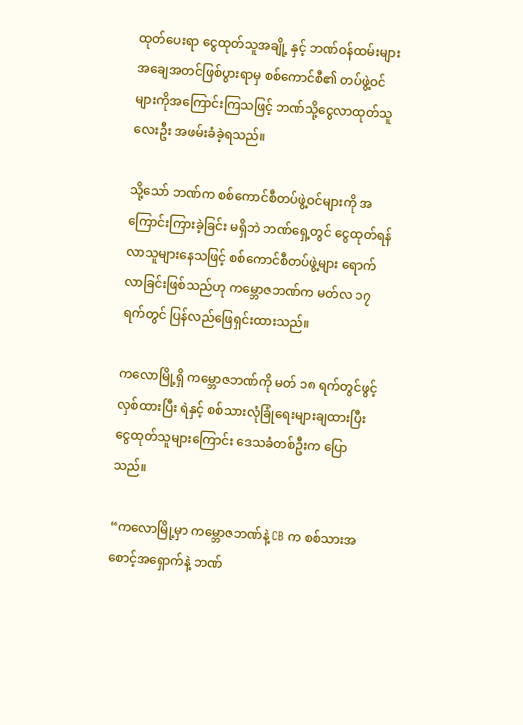ထုတ်ပေးရာ ငွေထုတ်သူအချို့ နှင့် ဘဏ်ဝန်ထမ်းများ အချေအတင်ဖြစ်ပွားရာမှ စစ်ကောင်စီ၏ တပ်ဖွဲ့ဝင် များကိုအကြောင်းကြသဖြင့် ဘဏ်သို့ငွေလာထုတ်သူလေးဦး အဖမ်းခံခဲ့ရသည်။

သို့သော် ဘဏ်က စစ်ကောင်စီတပ်ဖွဲ့ဝင်များကို အကြောင်းကြားခဲ့ခြင်း မရှိဘဲ ဘဏ်ရှေ့တွင် ငွေထုတ်ရန်လာသူများနေသဖြင့် စစ်ကောင်စီတပ်ဖွဲ့များ ရောက်လာခြင်းဖြစ်သည်ဟု ကမ္ဘောဇဘဏ်က မတ်လ ၁၇ ရက်တွင် ပြန်လည်ဖြေရှင်းထားသည်။

ကလောမြို့ရှိ ကမ္ဘောဇဘဏ်ကို မတ် ၁၈ ရက်တွင်ဖွင့်လှစ်ထားပြီး ရဲနှင့် စစ်သားလုံခြုံရေးများချထားပြီး ငွေထုတ်သူများကြောင်း ဒေသခံတစ်ဦးက ပြောသည်။

“ကလောမြို့မှာ ကမ္ဘောဇဘဏ်နဲ့ CB က စစ်သားအစောင့်အရှောက်နဲ့ ဘဏ်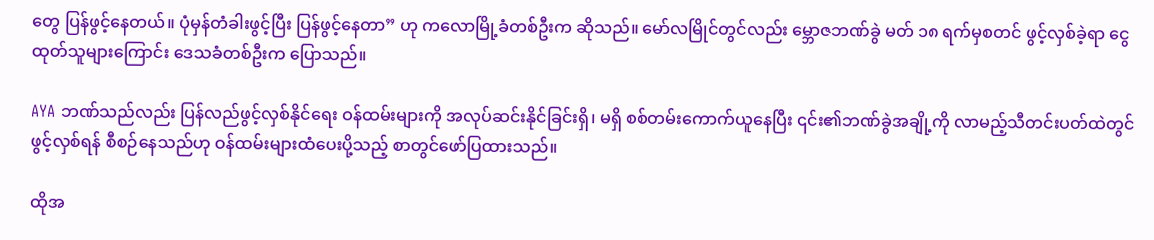တွေ ပြန်ဖွင့်နေတယ်။ ပုံမှန်တံခါးဖွင့်ပြီး ပြန်ဖွင့်နေတာ” ဟု ကလောမြို့ခံတစ်ဦးက ဆိုသည်။ မော်လမြိုင်တွင်လည်း မ္ဘောဇဘဏ်ခွဲ မတ် ၁၈ ရက်မှစတင် ဖွင့်လှစ်ခဲ့ရာ ငွေထုတ်သူများကြောင်း ဒေသခံတစ်ဦးက ပြောသည်။

AYA ဘဏ်သည်လည်း ပြန်လည်ဖွင့်လှစ်နိုင်ရေး ဝန်ထမ်းများကို အလုပ်ဆင်းနိုင်ခြင်းရှိ၊ မရှိ စစ်တမ်းကောက်ယူနေပြီး ၎င်း၏ဘဏ်ခွဲအချို့ကို လာမည့်သီတင်းပတ်ထဲတွင် ဖွင့်လှစ်ရန် စီစဉ်နေသည်ဟု ဝန်ထမ်းများထံပေးပို့သည့် စာတွင်ဖော်ပြထားသည်။

ထိုအ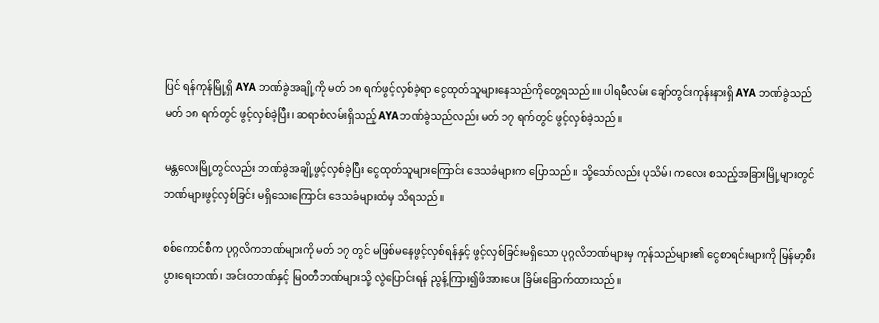ပြင် ရန်ကုန်မြို့ရှိ AYA ဘဏ်ခွဲအချို့ကို မတ် ၁၈ ရက်ဖွင့်လှစ်ခဲ့ရာ ငွေထုတ်သူများနေသည်ကိုတွေ့ရသည်။။ ပါရမီလမ်း ချော်တွင်းကုန်းနားရှိ AYA ဘဏ်ခွဲသည် မတ် ၁၈ ရက်တွင် ဖွင့်လှစ်ခဲ့ပြီး၊ ဆရာစံလမ်းရှိသည့် AYAဘဏ်ခွဲသည်လည်း မတ် ၁၇ ရက်တွင် ဖွင့်လှစ်ခဲ့သည်။

မန္တလေးမြို့တွင်လည်း ဘဏ်ခွဲအချို့ဖွင့်လှစ်ခဲ့ပြီး ငွေထုတ်သူများကြောင်း ဒေသခံများက ပြောသည်။ သို့သော်လည်း ပုသိမ်၊ ကလေး စသည့်အခြားမြို့များတွင် ဘဏ်များဖွင့်လှစ်ခြင်း မရှိသေးကြောင်း ဒေသခံများထံမှ သိရသည်။

စစ်ကောင်စီက ပုဂ္ဂလိကဘဏ်များကို မတ် ၁၇ တွင် မဖြစ်မနေဖွင့်လှစ်ရန်နှင့် ဖွင့်လှစ်ခြင်းမရှိသော ပုဂ္ဂလိဘဏ်များမှ ကုန်သည်များ၏ ငွေစာရင်းများကို မြန်မာ့စီးပွားရေးဘဏ်၊ အင်းဝဘဏ်နှင့် မြဝတီဘဏ်များသို့ လွဲပြောင်းရန် ညွန့်ကြား၍ဖိအားပေး ခြိမ်းခြောက်ထားသည်။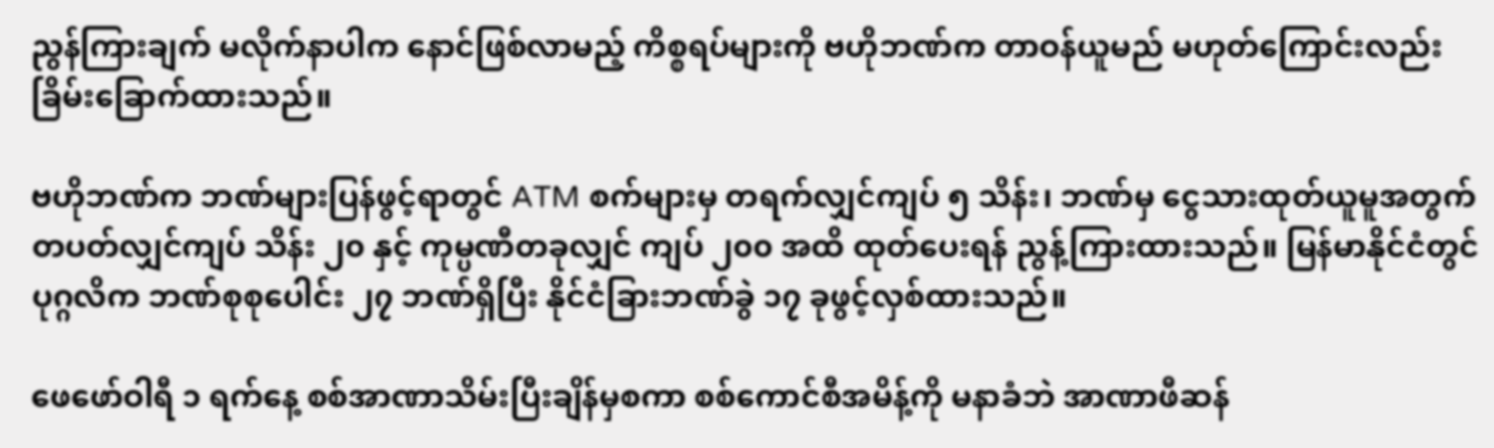ညွန်ကြားချက် မလိုက်နာပါက နောင်ဖြစ်လာမည့် ကိစ္စရပ်များကို ဗဟိုဘဏ်က တာဝန်ယူမည် မဟုတ်ကြောင်းလည်း ခြိမ်းခြောက်ထားသည်။

ဗဟိုဘဏ်က ဘဏ်များပြန်ဖွင့်ရာတွင် ATM စက်များမှ တရက်လျှင်ကျပ် ၅ သိန်း၊ ဘဏ်မှ ငွေသားထုတ်ယူမူအတွက် တပတ်လျှင်ကျပ် သိန်း ၂၀ နှင့် ကုမ္ပဏီတခုလျှင် ကျပ် ၂၀၀ အထိ ထုတ်ပေးရန် ညွန့်ကြားထားသည်။ မြန်မာနိုင်ငံတွင် ပုဂ္ဂလိက ဘဏ်စုစုပေါင်း ၂၇ ဘဏ်ရှိပြီး နိုင်ငံခြားဘဏ်ခွဲ ၁၇ ခုဖွင့်လှစ်ထားသည်။

ဖေဖော်ဝါရီ ၁ ရက်နေ့ စစ်အာဏာသိမ်းပြီးချိန်မှစကာ စစ်ကောင်စီအမိန့်ကို မနာခံဘဲ အာဏာဖီဆန်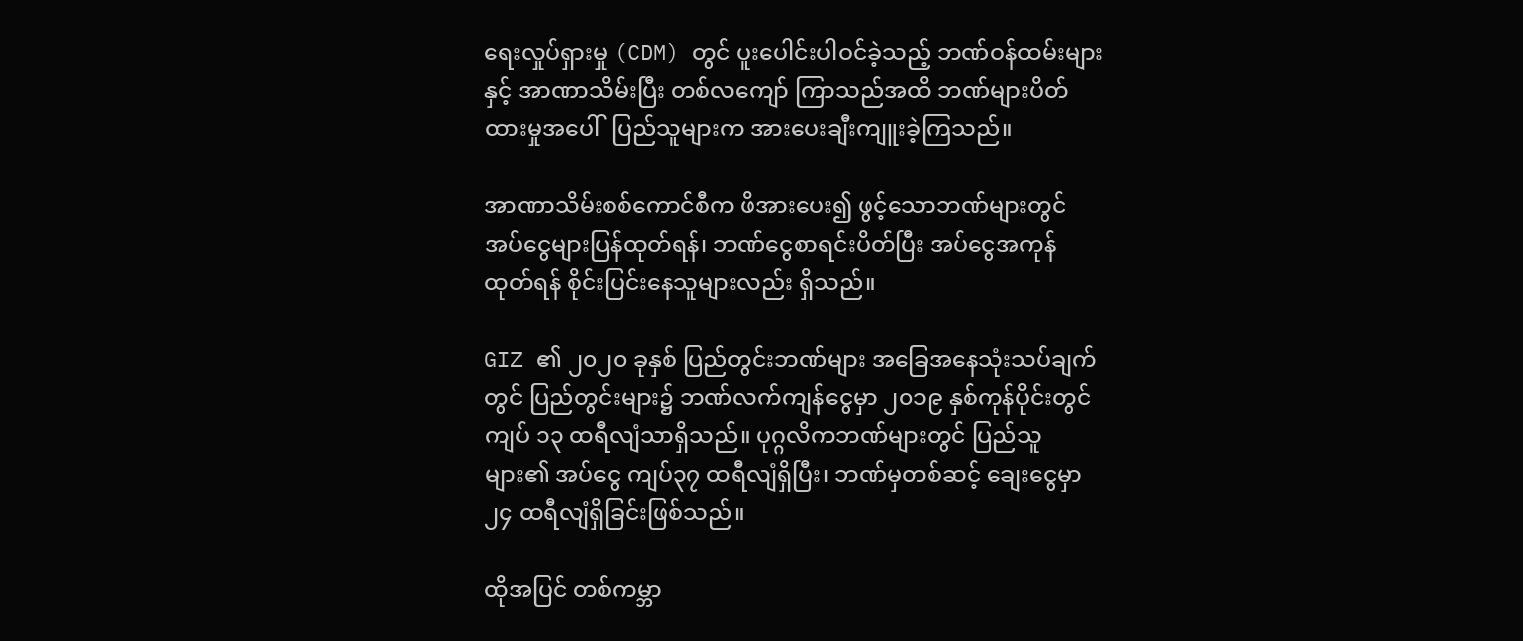ရေးလှုပ်ရှားမှု (CDM) တွင် ပူးပေါင်းပါဝင်ခဲ့သည့် ဘဏ်ဝန်ထမ်းများနှင့် အာဏာသိမ်းပြီး တစ်လကျော် ကြာသည်အထိ ဘဏ်များပိတ်ထားမှုအပေါ်  ပြည်သူများက အားပေးချီးကျူးခဲ့ကြသည်။

အာဏာသိမ်းစစ်ကောင်စီက ဖိအားပေး၍ ဖွင့်သောဘဏ်များတွင် အပ်ငွေများပြန်ထုတ်ရန်၊ ဘဏ်ငွေစာရင်းပိတ်ပြီး အပ်ငွေအကုန်ထုတ်ရန် စိုင်းပြင်းနေသူများလည်း ရှိသည်။

GIZ ၏ ၂၀၂၀ ခုနှစ် ပြည်တွင်းဘဏ်များ အခြေအနေသုံးသပ်ချက်တွင် ပြည်တွင်းများ၌ ဘဏ်လက်ကျန်ငွေမှာ ၂၀၁၉ နှစ်ကုန်ပိုင်းတွင် ကျပ် ၁၃ ထရီလျံသာရှိသည်။ ပုဂ္ဂလိကဘဏ်များတွင် ပြည်သူများ၏ အပ်ငွေ ကျပ်၃၇ ထရီလျံရှိပြီး၊ ဘဏ်မှတစ်ဆင့် ချေးငွေမှာ ၂၄ ထရီလျံရှိခြင်းဖြစ်သည်။

ထိုအပြင် တစ်ကမ္ဘာ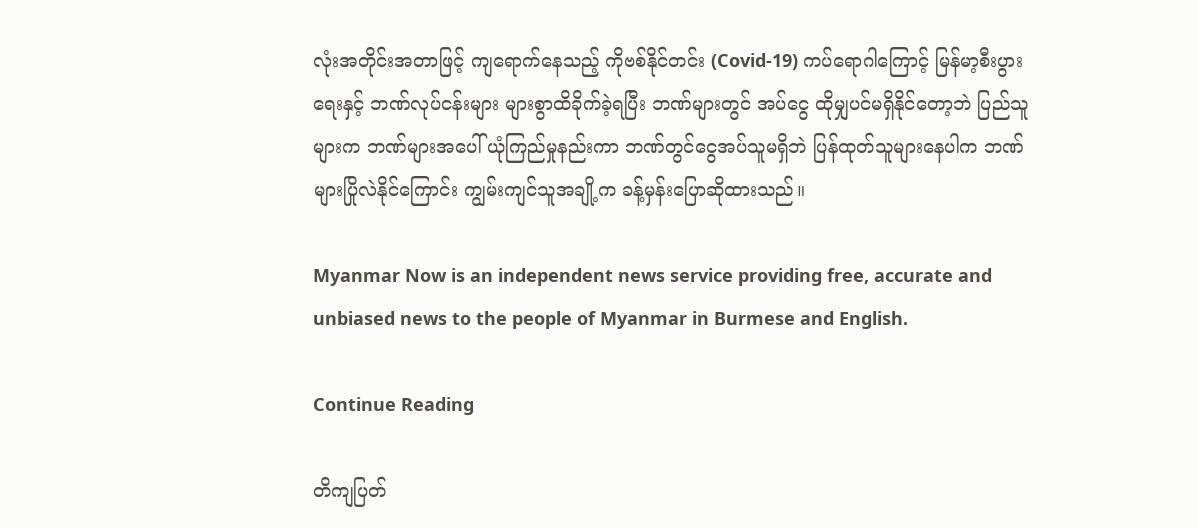လုံးအတိုင်းအတာဖြင့် ကျရောက်နေသည့် ကိုဗစ်နိုင်တင်း (Covid-19) ကပ်ရောဂါကြောင့် မြန်မာ့စီးပွားရေးနှင့် ဘဏ်လုပ်ငန်းများ များစွာထိခိုက်ခဲ့ရပြီး ဘဏ်များတွင် အပ်ငွေ ထိုမျှပင်မရှိနိုင်တော့ဘဲ ပြည်သူများက ဘဏ်များအပေါ် ယုံကြည်မှုနည်းကာ ဘဏ်တွင်ငွေအပ်သူမရှိဘဲ ပြန်ထုတ်သူများနေပါက ဘဏ်များပြိုလဲနိုင်ကြောင်း ကျွမ်းကျင်သူအချို့က ခန့်မှန်းပြောဆိုထားသည်။

Myanmar Now is an independent news service providing free, accurate and unbiased news to the people of Myanmar in Burmese and English.

Continue Reading

တိကျပြတ်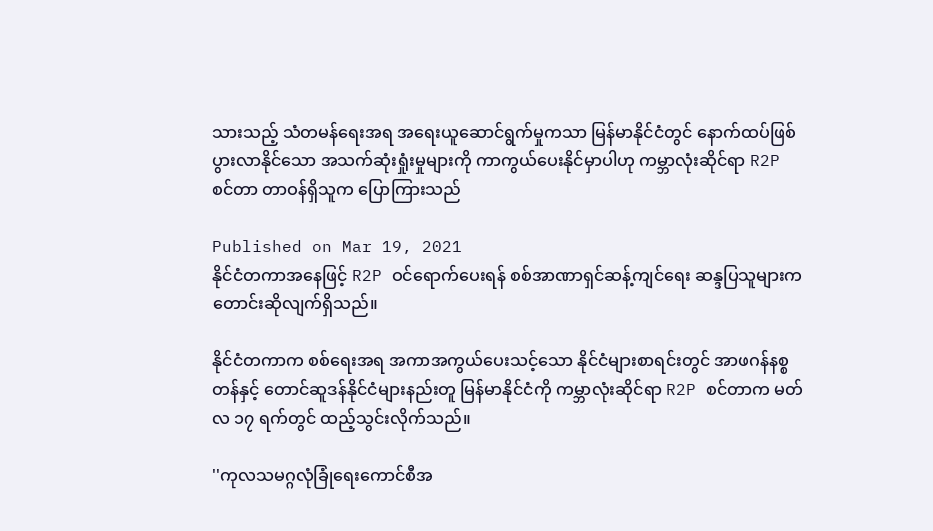သားသည့် သံတမန်ရေးအရ အရေးယူဆောင်ရွက်မှုကသာ မြန်မာနိုင်ငံတွင် နောက်ထပ်ဖြစ်ပွားလာနိုင်သော အသက်ဆုံးရှုံးမှုများကို ကာကွယ်ပေးနိုင်မှာပါဟု ကမ္ဘာလုံးဆိုင်ရာ R2P စင်တာ တာဝန်ရှိသူက ပြောကြားသည်

Published on Mar 19, 2021
နိုင်ငံတကာအနေဖြင့် R2P ဝင်ရောက်ပေးရန် စစ်အာဏာရှင်ဆန့်ကျင်ရေး ဆန္ဒပြသူများက တောင်းဆိုလျက်ရှိသည်။

နိုင်ငံတကာက စစ်ရေးအရ အကာအကွယ်ပေးသင့်သော နိုင်ငံများစာရင်းတွင် အာဖဂန်နစ္စတန်နှင့် တောင်ဆူဒန်နိုင်ငံများနည်းတူ မြန်မာနိုင်ငံကို ကမ္ဘာလုံးဆိုင်ရာ R2P စင်တာက မတ်လ ၁၇ ရက်တွင် ထည့်သွင်းလိုက်သည်။

''ကုလသမဂ္ဂလုံခြုံရေးကောင်စီအ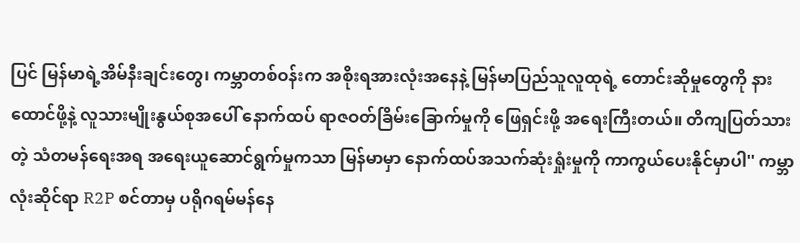ပြင် မြန်မာရဲ့အိမ်နီးချင်းတွေ၊ ကမ္ဘာတစ်ဝန်းက အစိုးရအားလုံးအနေနဲ့ မြန်မာပြည်သူလူထုရဲ့ တောင်းဆိုမှုတွေကို နားထောင်ဖို့နဲ့ လူသားမျိုးနွယ်စုအပေါ် နောက်ထပ် ရာဇဝတ်ခြိမ်းခြောက်မှုကို ဖြေရှင်းဖို့ အရေးကြီးတယ်။ တိကျပြတ်သားတဲ့ သံတမန်ရေးအရ အရေးယူဆောင်ရွက်မှုကသာ မြန်မာမှာ နောက်ထပ်အသက်ဆုံးရှုံးမှုကို ကာကွယ်ပေးနိုင်မှာပါ'' ကမ္ဘာလုံးဆိုင်ရာ R2P စင်တာမှ ပရိုဂရမ်မန်နေ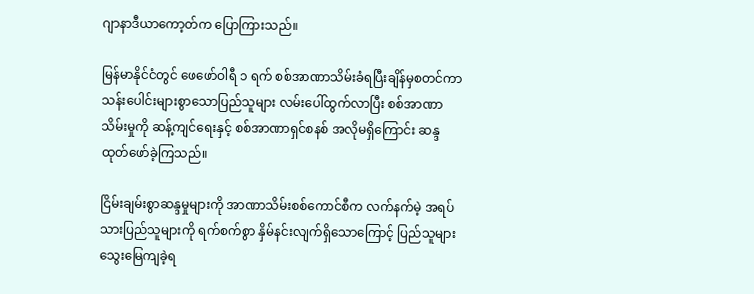ဂျာနာဒီယာကော့တ်က ပြောကြားသည်။

မြန်မာနိုင်ငံတွင် ဖေဖော်ဝါရီ ၁ ရက် စစ်အာဏာသိမ်းခံရပြီးချိန်မှစတင်ကာ သန်းပေါင်းများစွာသောပြည်သူများ လမ်းပေါ်ထွက်လာပြီး စစ်အာဏာသိမ်းမှုကို ဆန့်ကျင်ရေးနှင့် စစ်အာဏာရှင်စနစ် အလိုမရှိကြောင်း ဆန္ဒထုတ်ဖော်ခဲ့ကြသည်။

ငြိမ်းချမ်းစွာဆန္ဒမှုများကို အာဏာသိမ်းစစ်ကောင်စီက လက်နက်မဲ့ အရပ်သားပြည်သူများကို ရက်စက်စွာ နှိမ်နင်းလျက်ရှိသောကြောင့် ပြည်သူများ သွေးမြေကျခဲ့ရ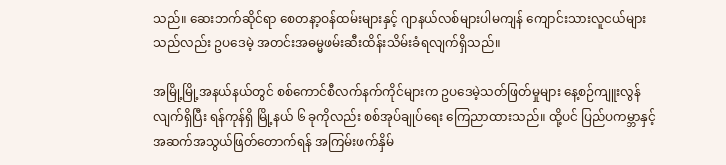သည်။ ဆေးဘက်ဆိုင်ရာ စေတနာ့ဝန်ထမ်းများနှင့် ဂျာနယ်လစ်များပါမကျန် ကျောင်းသားလူငယ်များသည်လည်း ဥပဒေမဲ့ အတင်းအဓမ္မဖမ်းဆီးထိန်းသိမ်းခံရလျက်ရှိသည်။

အမြို့မြို့အနယ်နယ်တွင် စစ်ကောင်စီလက်နက်ကိုင်များက ဥပဒေမဲ့သတ်ဖြတ်မှုများ နေ့စဉ်ကျူးလွန် လျက်ရှိပြီး ရန်ကုန်ရှိ မြို့နယ် ၆ ခုကိုလည်း စစ်အုပ်ချုပ်ရေး ကြေညာထားသည်။ ထို့ပင် ပြည်ပကမ္ဘာနှင့် အဆက်အသွယ်ဖြတ်တောက်ရန် အကြမ်းဖက်နှိမ်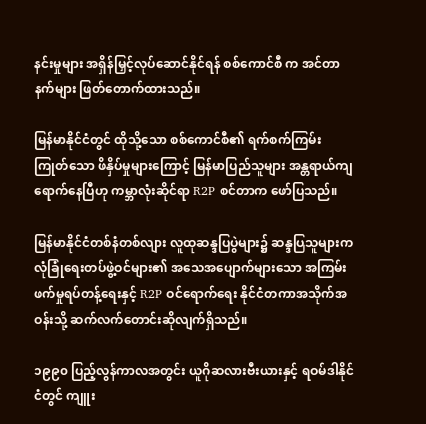နင်းမှုများ အရှိန်မြှင့်လုပ်ဆောင်နိုင်ရန် စစ်ကောင်စီ က အင်တာနက်များ ဖြတ်တောက်ထားသည်။

မြန်မာနိုင်ငံတွင် ထိုသို့သော စစ်ကောင်စီ၏ ရက်စက်ကြမ်းကြုတ်သော ဖိနှိပ်မှုများကြောင့် မြန်မာပြည်သူများ အန္တရာယ်ကျရောက်နေပြီဟု ကမ္ဘာလုံးဆိုင်ရာ R2P စင်တာက ဖော်ပြသည်။

မြန်မာနိုင်ငံတစ်နံတစ်လျား လူထုဆန္ဒပြပွဲများ၌ ဆန္ဒပြသူများက လုံခြုံရေးတပ်ဖွဲ့ဝင်များ၏ အသေအပျောက်များသော အကြမ်းဖက်မှုရပ်တန့်ရေးနှင့် R2P ဝင်ရောက်ရေး နိုင်ငံတကာအသိုက်အဝန်းသို့ ဆက်လက်တောင်းဆိုလျက်ရှိသည်။

၁၉၉၀ ပြည့်လွန်ကာလအတွင်း ယူဂိုဆလားဗီးယားနှင့် ရဝမ်ဒါနိုင်ငံတွင် ကျူး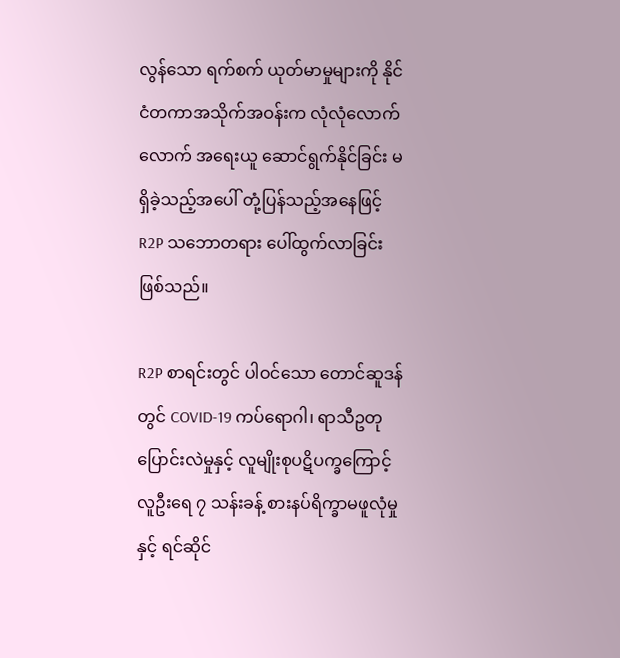လွန်သော ရက်စက် ယုတ်မာမှုများကို နိုင်ငံတကာအသိုက်အဝန်းက လုံလုံလောက်လောက် အရေးယူ ဆောင်ရွက်နိုင်ခြင်း မရှိခဲ့သည့်အပေါ် တုံ့ပြန်သည့်အနေဖြင့် R2P သဘောတရား ပေါ်ထွက်လာခြင်း ဖြစ်သည်။

R2P စာရင်းတွင် ပါဝင်သော တောင်ဆူဒန်တွင် COVID-19 ကပ်ရောဂါ၊ ရာသီဥတုပြောင်းလဲမှုနှင့် လူမျိုးစုပဋိပက္ခကြောင့် လူဦးရေ ၇ သန်းခန့် စားနပ်ရိက္ခာမဖူလုံမှုနှင့် ရင်ဆိုင်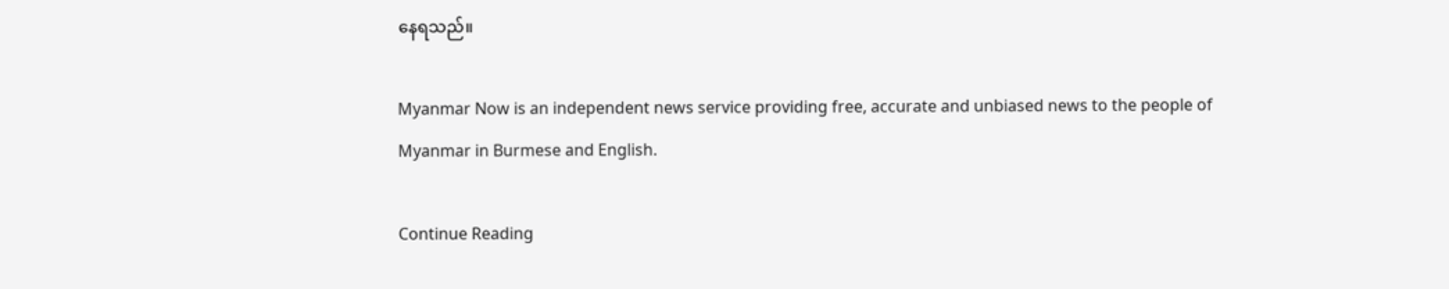နေရသည်။

Myanmar Now is an independent news service providing free, accurate and unbiased news to the people of Myanmar in Burmese and English.

Continue Reading